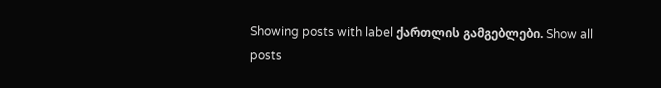Showing posts with label ქართლის გამგებლები. Show all posts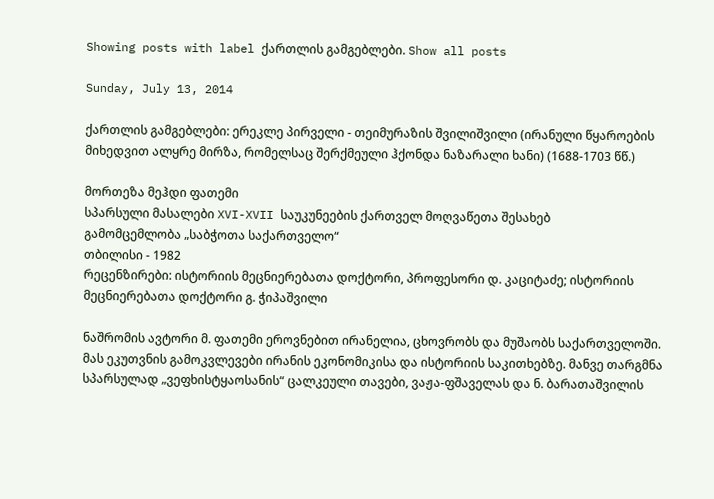Showing posts with label ქართლის გამგებლები. Show all posts

Sunday, July 13, 2014

ქართლის გამგებლები: ერეკლე პირველი - თეიმურაზის შვილიშვილი (ირანული წყაროების მიხედვით ალყრე მირზა, რომელსაც შერქმეული ჰქონდა ნაზარალი ხანი) (1688-1703 წწ.)

მორთეზა მეჰდი ფათემი
სპარსული მასალები XVI-XVII საუკუნეების ქართველ მოღვაწეთა შესახებ
გამომცემლობა „საბჭოთა საქართველო“
თბილისი - 1982
რეცენზირები: ისტორიის მეცნიერებათა დოქტორი, პროფესორი დ. კაციტაძე; ისტორიის მეცნიერებათა დოქტორი გ. ჭიპაშვილი

ნაშრომის ავტორი მ. ფათემი ეროვნებით ირანელია, ცხოვრობს და მუშაობს საქართველოში. მას ეკუთვნის გამოკვლევები ირანის ეკონომიკისა და ისტორიის საკითხებზე. მანვე თარგმნა სპარსულად „ვეფხისტყაოსანის“ ცალკეული თავები, ვაჟა-ფშაველას და ნ. ბარათაშვილის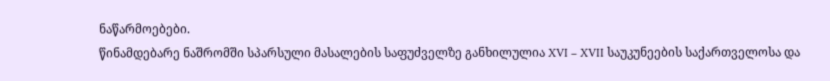ნაწარმოებები.
წინამდებარე ნაშრომში სპარსული მასალების საფუძველზე განხილულია XVI – XVII საუკუნეების საქართველოსა და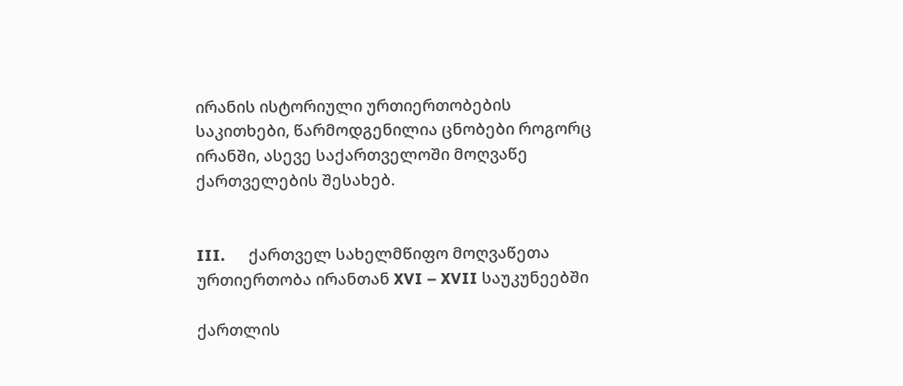ირანის ისტორიული ურთიერთობების საკითხები, წარმოდგენილია ცნობები როგორც ირანში, ასევე საქართველოში მოღვაწე ქართველების შესახებ.


III.      ქართველ სახელმწიფო მოღვაწეთა ურთიერთობა ირანთან XVI – XVII საუკუნეებში

ქართლის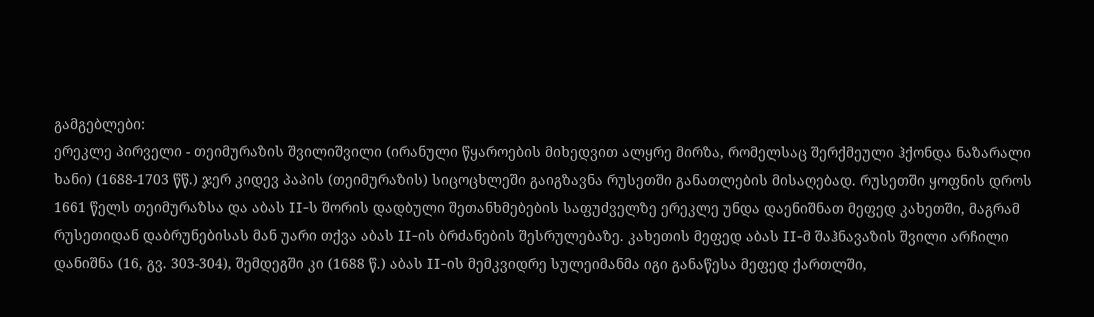გამგებლები:
ერეკლე პირველი - თეიმურაზის შვილიშვილი (ირანული წყაროების მიხედვით ალყრე მირზა, რომელსაც შერქმეული ჰქონდა ნაზარალი ხანი) (1688-1703 წწ.) ჯერ კიდევ პაპის (თეიმურაზის) სიცოცხლეში გაიგზავნა რუსეთში განათლების მისაღებად. რუსეთში ყოფნის დროს 1661 წელს თეიმურაზსა და აბას II-ს შორის დადბული შეთანხმებების საფუძველზე ერეკლე უნდა დაენიშნათ მეფედ კახეთში, მაგრამ რუსეთიდან დაბრუნებისას მან უარი თქვა აბას II-ის ბრძანების შესრულებაზე. კახეთის მეფედ აბას II-მ შაჰნავაზის შვილი არჩილი დანიშნა (16, გვ. 303-304), შემდეგში კი (1688 წ.) აბას II-ის მემკვიდრე სულეიმანმა იგი განაწესა მეფედ ქართლში,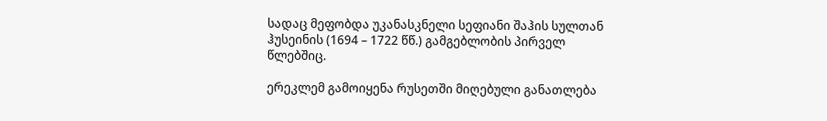სადაც მეფობდა უკანასკნელი სეფიანი შაჰის სულთან ჰუსეინის (1694 – 1722 წწ.) გამგებლობის პირველ წლებშიც.

ერეკლემ გამოიყენა რუსეთში მიღებული განათლება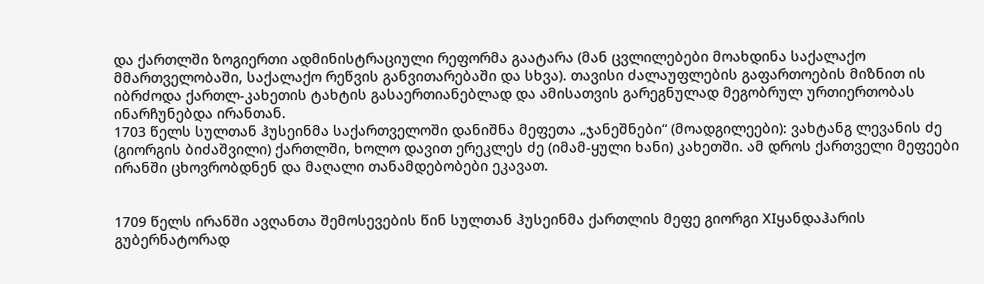და ქართლში ზოგიერთი ადმინისტრაციული რეფორმა გაატარა (მან ცვლილებები მოახდინა საქალაქო მმართველობაში, საქალაქო რეწვის განვითარებაში და სხვა). თავისი ძალაუფლების გაფართოების მიზნით ის იბრძოდა ქართლ-კახეთის ტახტის გასაერთიანებლად და ამისათვის გარეგნულად მეგობრულ ურთიერთობას ინარჩუნებდა ირანთან.
1703 წელს სულთან ჰუსეინმა საქართველოში დანიშნა მეფეთა „ჯანეშნები“ (მოადგილეები): ვახტანგ ლევანის ძე (გიორგის ბიძაშვილი) ქართლში, ხოლო დავით ერეკლეს ძე (იმამ-ყული ხანი) კახეთში. ამ დროს ქართველი მეფეები ირანში ცხოვრობდნენ და მაღალი თანამდებობები ეკავათ.


1709 წელს ირანში ავღანთა შემოსევების წინ სულთან ჰუსეინმა ქართლის მეფე გიორგი XIყანდაჰარის გუბერნატორად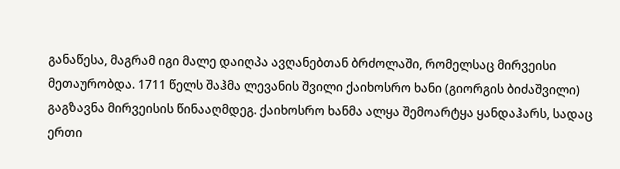განაწესა, მაგრამ იგი მალე დაიღპა ავღანებთან ბრძოლაში, რომელსაც მირვეისი მეთაურობდა. 1711 წელს შაჰმა ლევანის შვილი ქაიხოსრო ხანი (გიორგის ბიძაშვილი) გაგზავნა მირვეისის წინააღმდეგ. ქაიხოსრო ხანმა ალყა შემოარტყა ყანდაჰარს, სადაც ერთი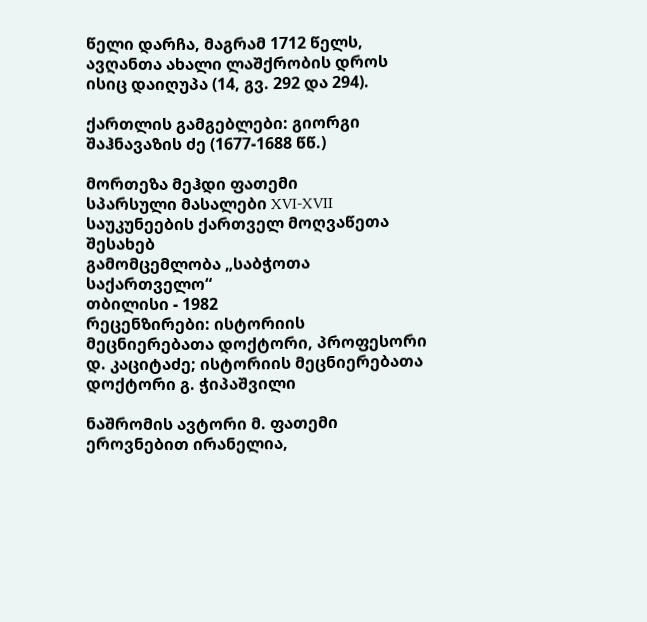წელი დარჩა, მაგრამ 1712 წელს, ავღანთა ახალი ლაშქრობის დროს ისიც დაიღუპა (14, გვ. 292 და 294).

ქართლის გამგებლები: გიორგი შაჰნავაზის ძე (1677-1688 წწ.)

მორთეზა მეჰდი ფათემი
სპარსული მასალები XVI-XVII საუკუნეების ქართველ მოღვაწეთა შესახებ
გამომცემლობა „საბჭოთა საქართველო“
თბილისი - 1982
რეცენზირები: ისტორიის მეცნიერებათა დოქტორი, პროფესორი დ. კაციტაძე; ისტორიის მეცნიერებათა დოქტორი გ. ჭიპაშვილი

ნაშრომის ავტორი მ. ფათემი ეროვნებით ირანელია,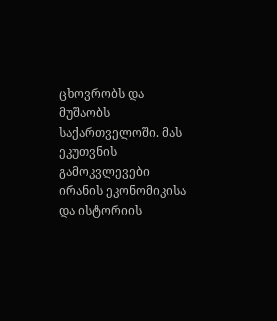ცხოვრობს და მუშაობს საქართველოში. მას ეკუთვნის გამოკვლევები ირანის ეკონომიკისა და ისტორიის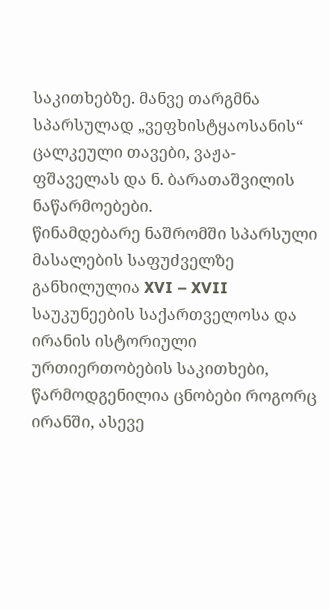საკითხებზე. მანვე თარგმნა სპარსულად „ვეფხისტყაოსანის“ ცალკეული თავები, ვაჟა-ფშაველას და ნ. ბარათაშვილის ნაწარმოებები.
წინამდებარე ნაშრომში სპარსული მასალების საფუძველზე განხილულია XVI – XVII საუკუნეების საქართველოსა და ირანის ისტორიული ურთიერთობების საკითხები, წარმოდგენილია ცნობები როგორც ირანში, ასევე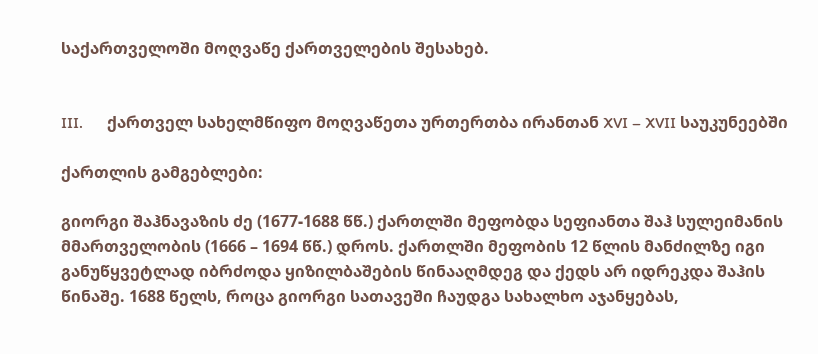საქართველოში მოღვაწე ქართველების შესახებ.


III.      ქართველ სახელმწიფო მოღვაწეთა ურთერთბა ირანთან XVI – XVII საუკუნეებში

ქართლის გამგებლები:

გიორგი შაჰნავაზის ძე (1677-1688 წწ.) ქართლში მეფობდა სეფიანთა შაჰ სულეიმანის მმართველობის (1666 – 1694 წწ.) დროს. ქართლში მეფობის 12 წლის მანძილზე იგი განუწყვეტლად იბრძოდა ყიზილბაშების წინააღმდეგ და ქედს არ იდრეკდა შაჰის წინაშე. 1688 წელს, როცა გიორგი სათავეში ჩაუდგა სახალხო აჯანყებას,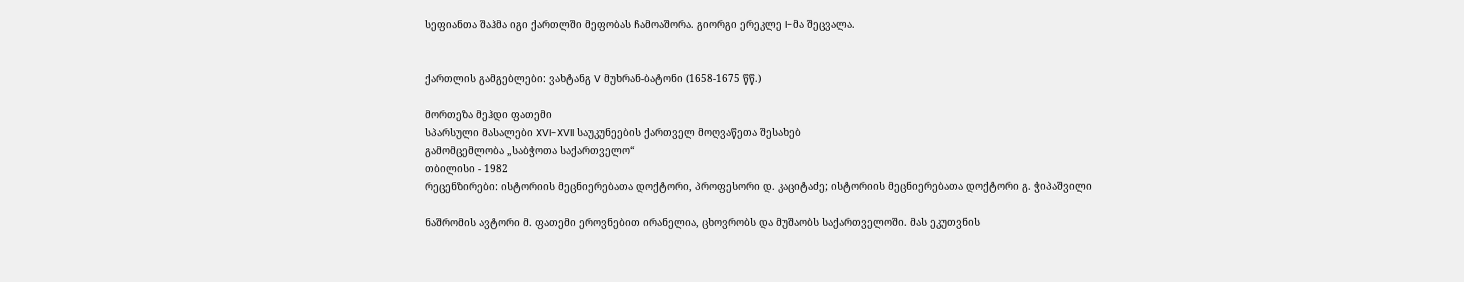სეფიანთა შაჰმა იგი ქართლში მეფობას ჩამოაშორა. გიორგი ერეკლე I-მა შეცვალა.


ქართლის გამგებლები: ვახტანგ V მუხრან-ბატონი (1658-1675 წწ.)

მორთეზა მეჰდი ფათემი
სპარსული მასალები XVI-XVII საუკუნეების ქართველ მოღვაწეთა შესახებ
გამომცემლობა „საბჭოთა საქართველო“
თბილისი - 1982
რეცენზირები: ისტორიის მეცნიერებათა დოქტორი, პროფესორი დ. კაციტაძე; ისტორიის მეცნიერებათა დოქტორი გ. ჭიპაშვილი

ნაშრომის ავტორი მ. ფათემი ეროვნებით ირანელია, ცხოვრობს და მუშაობს საქართველოში. მას ეკუთვნის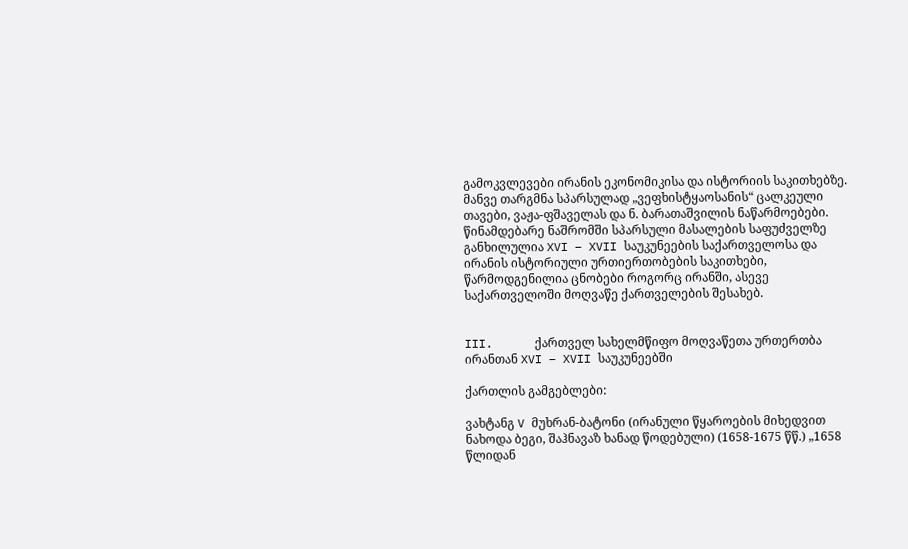გამოკვლევები ირანის ეკონომიკისა და ისტორიის საკითხებზე. მანვე თარგმნა სპარსულად „ვეფხისტყაოსანის“ ცალკეული თავები, ვაჟა-ფშაველას და ნ. ბარათაშვილის ნაწარმოებები.
წინამდებარე ნაშრომში სპარსული მასალების საფუძველზე განხილულია XVI – XVII საუკუნეების საქართველოსა და ირანის ისტორიული ურთიერთობების საკითხები, წარმოდგენილია ცნობები როგორც ირანში, ასევე საქართველოში მოღვაწე ქართველების შესახებ.


III.      ქართველ სახელმწიფო მოღვაწეთა ურთერთბა ირანთან XVI – XVII საუკუნეებში

ქართლის გამგებლები:

ვახტანგ V მუხრან-ბატონი (ირანული წყაროების მიხედვით ნახოდა ბეგი, შაჰნავაზ ხანად წოდებული) (1658-1675 წწ.) „1658 წლიდან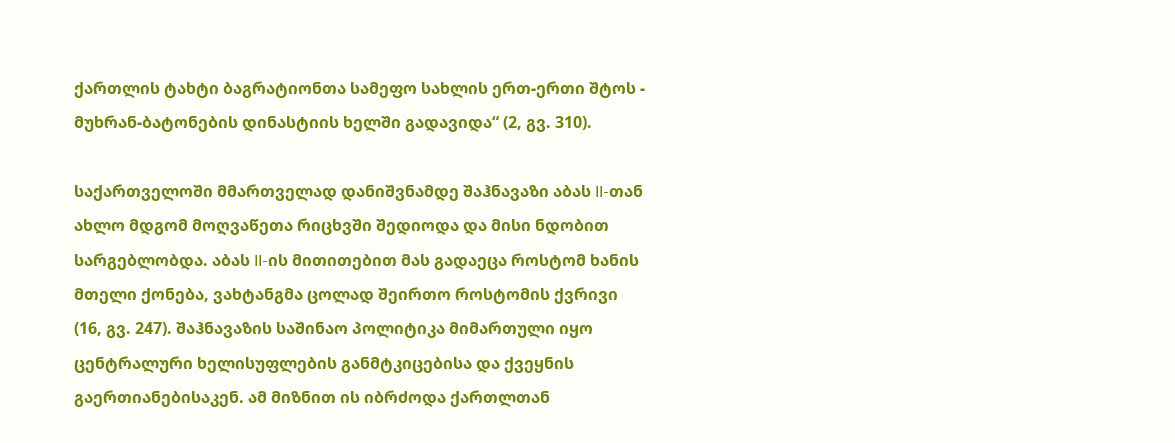ქართლის ტახტი ბაგრატიონთა სამეფო სახლის ერთ-ერთი შტოს - მუხრან-ბატონების დინასტიის ხელში გადავიდა“ (2, გვ. 310).

საქართველოში მმართველად დანიშვნამდე შაჰნავაზი აბას II-თან ახლო მდგომ მოღვაწეთა რიცხვში შედიოდა და მისი ნდობით სარგებლობდა. აბას II-ის მითითებით მას გადაეცა როსტომ ხანის მთელი ქონება, ვახტანგმა ცოლად შეირთო როსტომის ქვრივი (16, გვ. 247). შაჰნავაზის საშინაო პოლიტიკა მიმართული იყო ცენტრალური ხელისუფლების განმტკიცებისა და ქვეყნის გაერთიანებისაკენ. ამ მიზნით ის იბრძოდა ქართლთან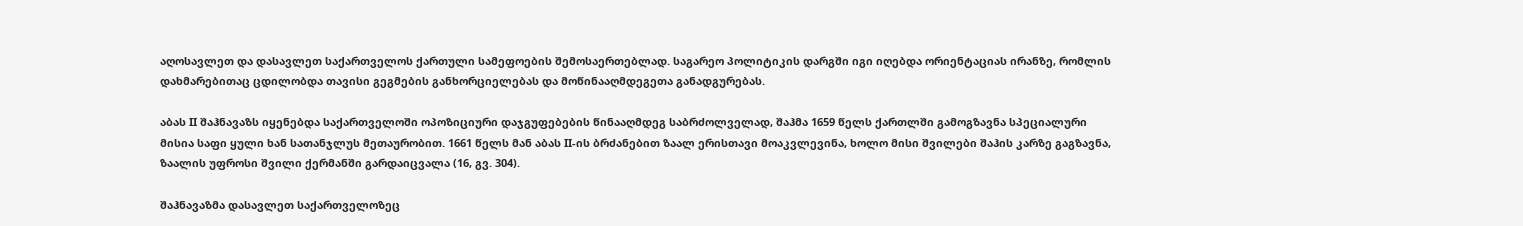აღოსავლეთ და დასავლეთ საქართველოს ქართული სამეფოების შემოსაერთებლად. საგარეო პოლიტიკის დარგში იგი იღებდა ორიენტაციას ირანზე, რომლის დახმარებითაც ცდილობდა თავისი გეგმების განხორციელებას და მოწინააღმდეგეთა განადგურებას.

აბას II შაჰნავაზს იყენებდა საქართველოში ოპოზიციური დაჯგუფებების წინააღმდეგ საბრძოლველად, შაჰმა 1659 წელს ქართლში გამოგზავნა სპეციალური მისია საფი ყული ხან სათანჯლუს მეთაურობით. 1661 წელს მან აბას II-ის ბრძანებით ზაალ ერისთავი მოაკვლევინა, ხოლო მისი შვილები შაჰის კარზე გაგზავნა, ზაალის უფროსი შვილი ქერმანში გარდაიცვალა (16, გვ. 304).

შაჰნავაზმა დასავლეთ საქართველოზეც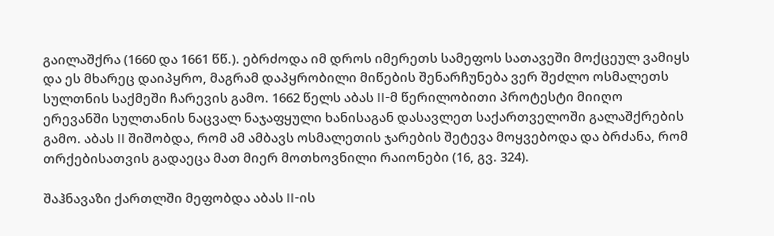გაილაშქრა (1660 და 1661 წწ.). ებრძოდა იმ დროს იმერეთს სამეფოს სათავეში მოქცეულ ვამიყს და ეს მხარეც დაიპყრო, მაგრამ დაპყრობილი მიწების შენარჩუნება ვერ შეძლო ოსმალეთს სულთნის საქმეში ჩარევის გამო. 1662 წელს აბას II-მ წერილობითი პროტესტი მიიღო ერევანში სულთანის ნაცვალ ნაჯაფყული ხანისაგან დასავლეთ საქართველოში გალაშქრების გამო. აბას II შიშობდა, რომ ამ ამბავს ოსმალეთის ჯარების შეტევა მოყვებოდა და ბრძანა, რომ თრქებისათვის გადაეცა მათ მიერ მოთხოვნილი რაიონები (16, გვ. 324).

შაჰნავაზი ქართლში მეფობდა აბას II-ის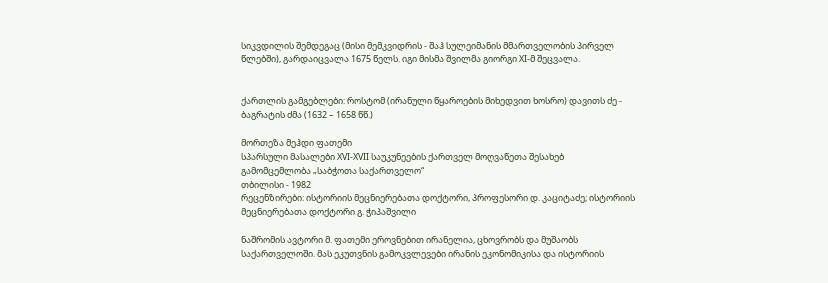სიკვდილის შემდეგაც (მისი მემკვიდრის - შაჰ სულეიმანის მმართველობის პირველ წლებში), გარდაიცვალა 1675 წელს. იგი მისმა შვილმა გიორგი XI-მ შეცვალა.


ქართლის გამგებლები: როსტომ (ირანული წყაროების მიხედვით ხოსრო) დავითს ძე - ბაგრატის ძმა (1632 – 1658 წწ.)

მორთეზა მეჰდი ფათემი
სპარსული მასალები XVI-XVII საუკუნეების ქართველ მოღვაწეთა შესახებ
გამომცემლობა „საბჭოთა საქართველო“
თბილისი - 1982
რეცენზირები: ისტორიის მეცნიერებათა დოქტორი, პროფესორი დ. კაციტაძე; ისტორიის მეცნიერებათა დოქტორი გ. ჭიპაშვილი

ნაშრომის ავტორი მ. ფათემი ეროვნებით ირანელია, ცხოვრობს და მუშაობს საქართველოში. მას ეკუთვნის გამოკვლევები ირანის ეკონომიკისა და ისტორიის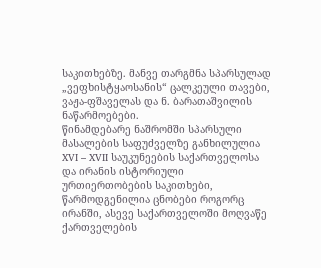საკითხებზე. მანვე თარგმნა სპარსულად „ვეფხისტყაოსანის“ ცალკეული თავები, ვაჟა-ფშაველას და ნ. ბარათაშვილის ნაწარმოებები.
წინამდებარე ნაშრომში სპარსული მასალების საფუძველზე განხილულია XVI – XVII საუკუნეების საქართველოსა და ირანის ისტორიული ურთიერთობების საკითხები, წარმოდგენილია ცნობები როგორც ირანში, ასევე საქართველოში მოღვაწე ქართველების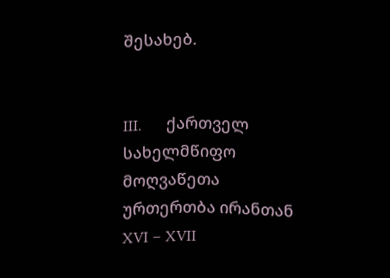შესახებ.


III.      ქართველ სახელმწიფო მოღვაწეთა ურთერთბა ირანთან XVI – XVII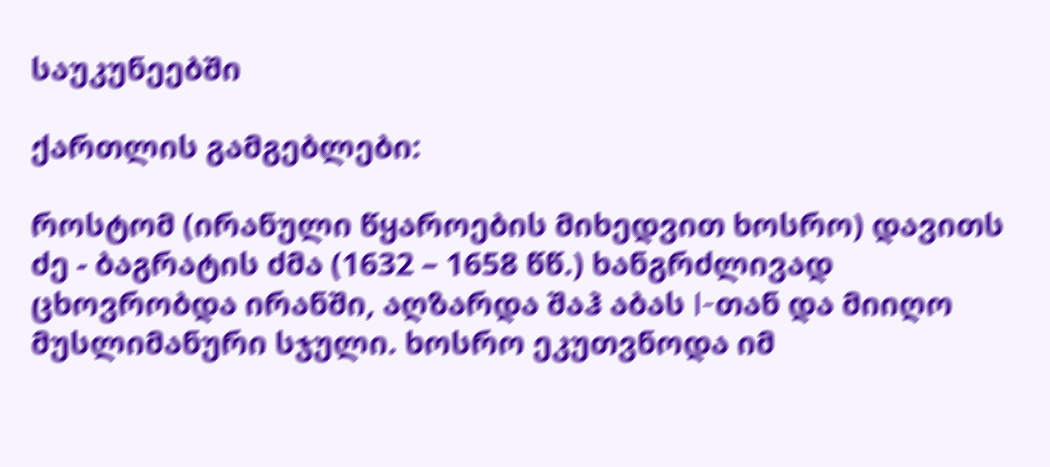საუკუნეებში

ქართლის გამგებლები:

როსტომ (ირანული წყაროების მიხედვით ხოსრო) დავითს ძე - ბაგრატის ძმა (1632 – 1658 წწ.) ხანგრძლივად ცხოვრობდა ირანში, აღზარდა შაჰ აბას I-თან და მიიღო მუსლიმანური სჯული. ხოსრო ეკუთვნოდა იმ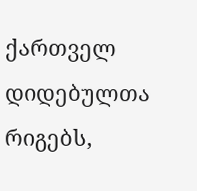ქართველ დიდებულთა რიგებს,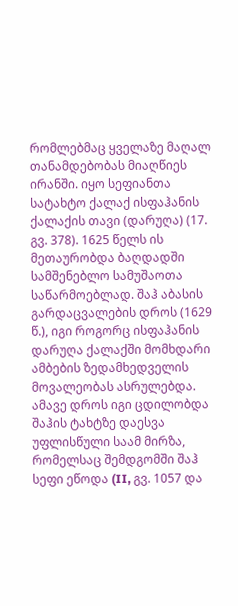რომლებმაც ყველაზე მაღალ თანამდებობას მიაღწიეს ირანში. იყო სეფიანთა სატახტო ქალაქ ისფაჰანის ქალაქის თავი (დარუღა) (17. გვ. 378). 1625 წელს ის მეთაურობდა ბაღდადში სამშენებლო სამუშაოთა საწარმოებლად. შაჰ აბასის გარდაცვალების დროს (1629 წ.), იგი როგორც ისფაჰანის დარუღა ქალაქში მომხდარი ამბების ზედამხედველის მოვალეობას ასრულებდა. ამავე დროს იგი ცდილობდა შაჰის ტახტზე დაესვა უფლისწული საამ მირზა, რომელსაც შემდგომში შაჰ სეფი ეწოდა (II, გვ. 1057 და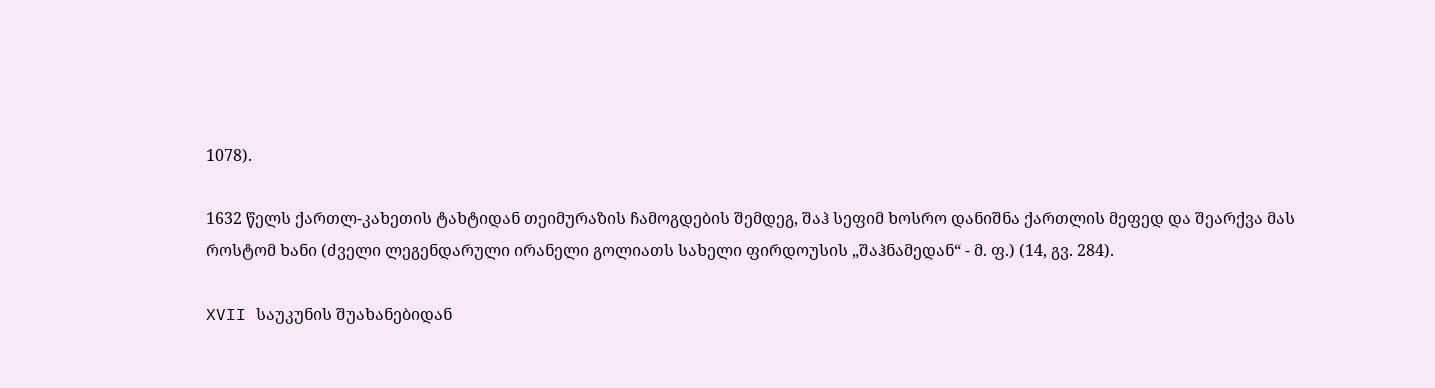1078).

1632 წელს ქართლ-კახეთის ტახტიდან თეიმურაზის ჩამოგდების შემდეგ, შაჰ სეფიმ ხოსრო დანიშნა ქართლის მეფედ და შეარქვა მას როსტომ ხანი (ძველი ლეგენდარული ირანელი გოლიათს სახელი ფირდოუსის „შაჰნამედან“ - მ. ფ.) (14, გვ. 284).

XVII საუკუნის შუახანებიდან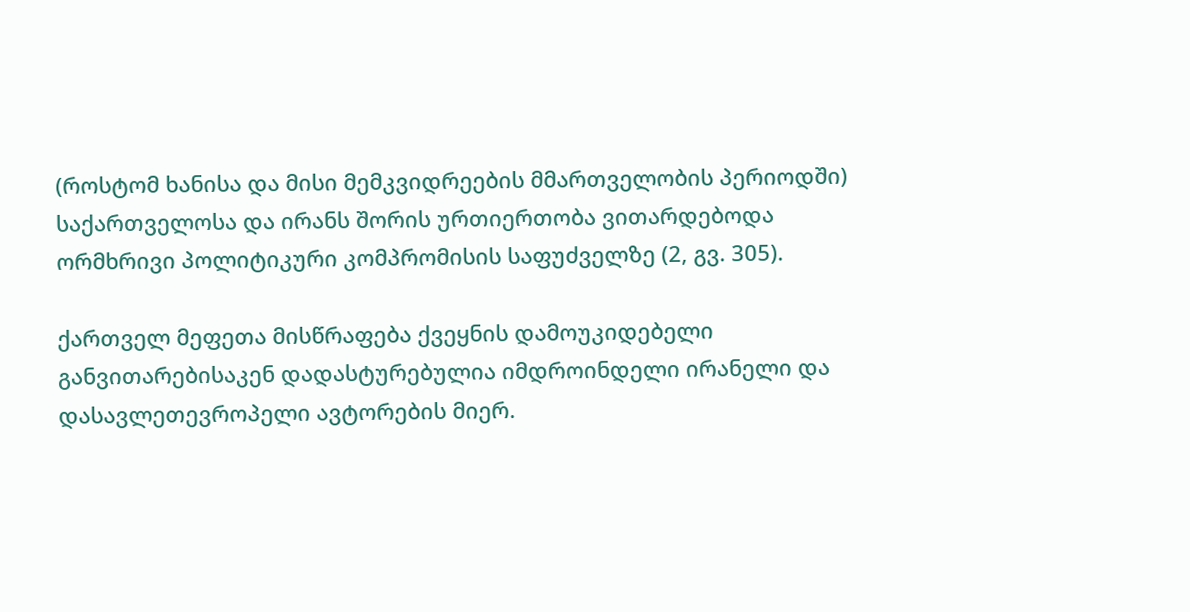(როსტომ ხანისა და მისი მემკვიდრეების მმართველობის პერიოდში) საქართველოსა და ირანს შორის ურთიერთობა ვითარდებოდა ორმხრივი პოლიტიკური კომპრომისის საფუძველზე (2, გვ. 305).

ქართველ მეფეთა მისწრაფება ქვეყნის დამოუკიდებელი განვითარებისაკენ დადასტურებულია იმდროინდელი ირანელი და დასავლეთევროპელი ავტორების მიერ.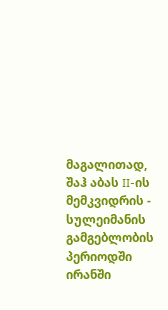მაგალითად, შაჰ აბას II-ის მემკვიდრის - სულეიმანის გამგებლობის პერიოდში ირანში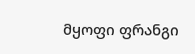მყოფი ფრანგი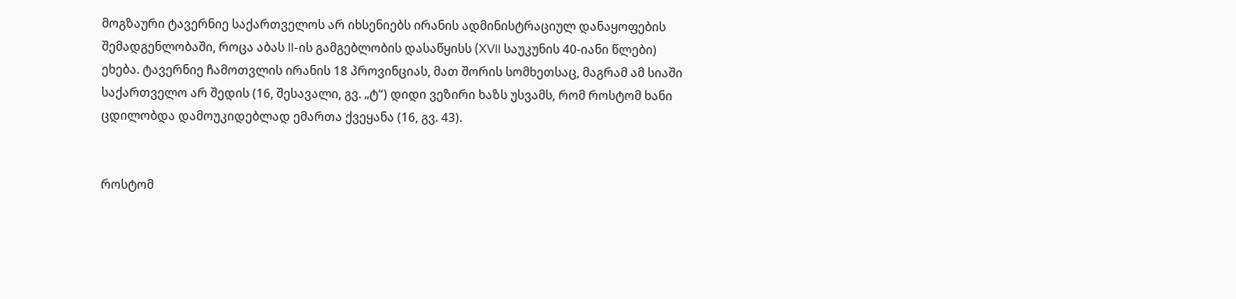მოგზაური ტავერნიე საქართველოს არ იხსენიებს ირანის ადმინისტრაციულ დანაყოფების შემადგენლობაში, როცა აბას II-ის გამგებლობის დასაწყისს (XVII საუკუნის 40-იანი წლები) ეხება. ტავერნიე ჩამოთვლის ირანის 18 პროვინციას, მათ შორის სომხეთსაც, მაგრამ ამ სიაში საქართველო არ შედის (16, შესავალი, გვ. „ტ“) დიდი ვეზირი ხაზს უსვამს, რომ როსტომ ხანი ცდილობდა დამოუკიდებლად ემართა ქვეყანა (16, გვ. 43).


როსტომ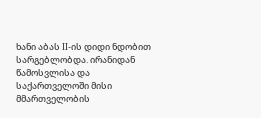ხანი აბას II-ის დიდი ნდობით სარგებლობდა. ირანიდან წამოსვლისა და საქართველოში მისი მმართველობის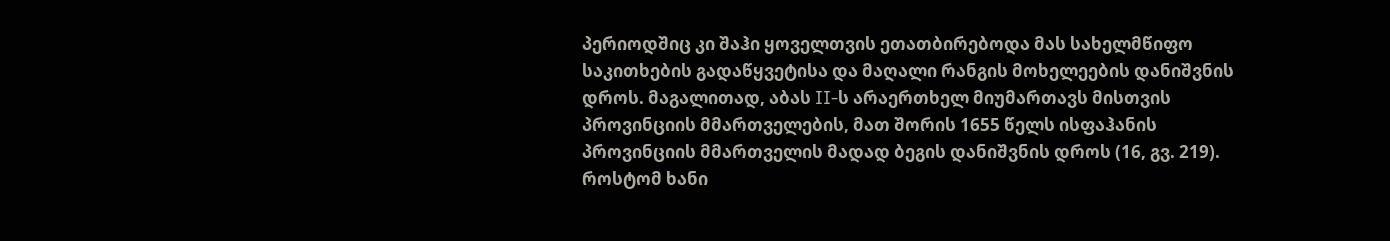პერიოდშიც კი შაჰი ყოველთვის ეთათბირებოდა მას სახელმწიფო საკითხების გადაწყვეტისა და მაღალი რანგის მოხელეების დანიშვნის დროს. მაგალითად, აბას II-ს არაერთხელ მიუმართავს მისთვის პროვინციის მმართველების, მათ შორის 1655 წელს ისფაჰანის პროვინციის მმართველის მადად ბეგის დანიშვნის დროს (16, გვ. 219). როსტომ ხანი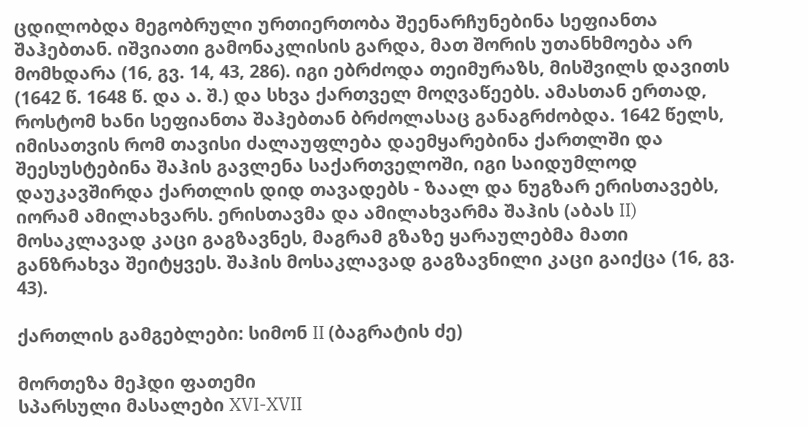ცდილობდა მეგობრული ურთიერთობა შეენარჩუნებინა სეფიანთა შაჰებთან. იშვიათი გამონაკლისის გარდა, მათ შორის უთანხმოება არ მომხდარა (16, გვ. 14, 43, 286). იგი ებრძოდა თეიმურაზს, მისშვილს დავითს (1642 წ. 1648 წ. და ა. შ.) და სხვა ქართველ მოღვაწეებს. ამასთან ერთად, როსტომ ხანი სეფიანთა შაჰებთან ბრძოლასაც განაგრძობდა. 1642 წელს, იმისათვის რომ თავისი ძალაუფლება დაემყარებინა ქართლში და შეესუსტებინა შაჰის გავლენა საქართველოში, იგი საიდუმლოდ დაუკავშირდა ქართლის დიდ თავადებს - ზაალ და ნუგზარ ერისთავებს, იორამ ამილახვარს. ერისთავმა და ამილახვარმა შაჰის (აბას II) მოსაკლავად კაცი გაგზავნეს, მაგრამ გზაზე ყარაულებმა მათი განზრახვა შეიტყვეს. შაჰის მოსაკლავად გაგზავნილი კაცი გაიქცა (16, გვ. 43).

ქართლის გამგებლები: სიმონ II (ბაგრატის ძე)

მორთეზა მეჰდი ფათემი
სპარსული მასალები XVI-XVII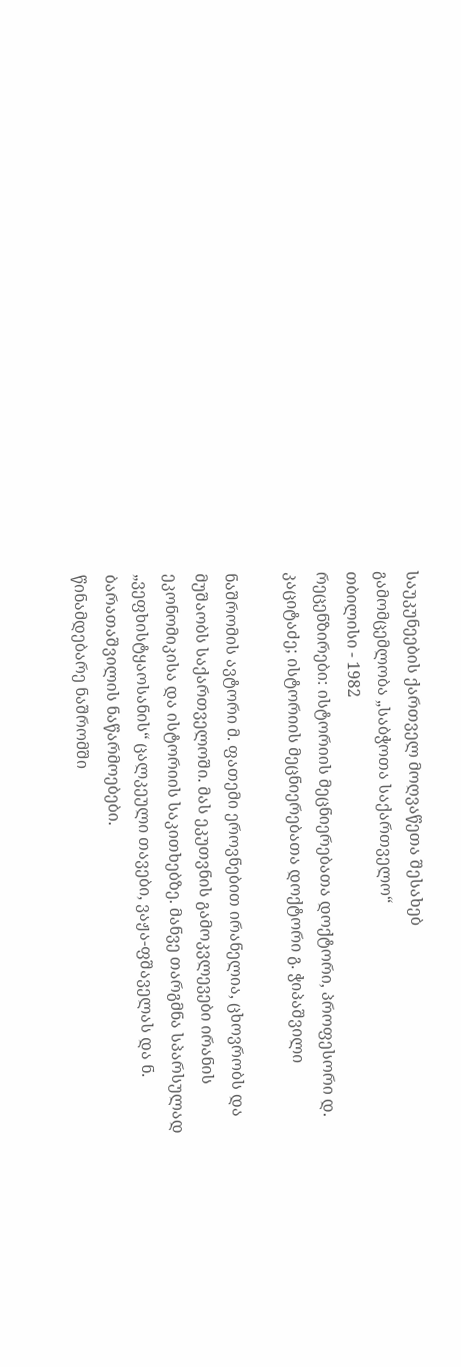საუკუნეების ქართველ მოღვაწეთა შესახებ
გამომცემლობა „საბჭოთა საქართველო“
თბილისი - 1982
რეცენზირები: ისტორიის მეცნიერებათა დოქტორი, პროფესორი დ. კაციტაძე; ისტორიის მეცნიერებათა დოქტორი გ. ჭიპაშვილი

ნაშრომის ავტორი მ. ფათემი ეროვნებით ირანელია, ცხოვრობს და მუშაობს საქართველოში. მას ეკუთვნის გამოკვლევები ირანის ეკონომიკისა და ისტორიის საკითხებზე. მანვე თარგმნა სპარსულად „ვეფხისტყაოსანის“ ცალკეული თავები, ვაჟა-ფშაველას და ნ. ბარათაშვილის ნაწარმოებები.
წინამდებარე ნაშრომში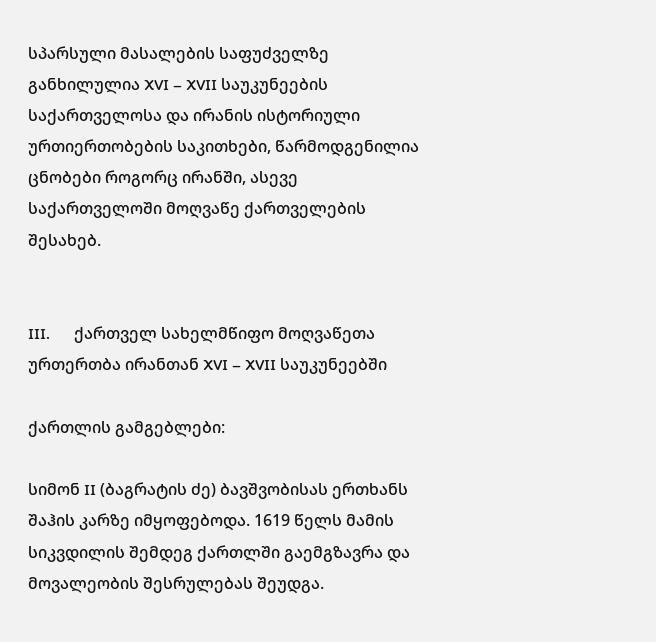სპარსული მასალების საფუძველზე განხილულია XVI – XVII საუკუნეების საქართველოსა და ირანის ისტორიული ურთიერთობების საკითხები, წარმოდგენილია ცნობები როგორც ირანში, ასევე საქართველოში მოღვაწე ქართველების შესახებ.


III.      ქართველ სახელმწიფო მოღვაწეთა ურთერთბა ირანთან XVI – XVII საუკუნეებში

ქართლის გამგებლები:

სიმონ II (ბაგრატის ძე) ბავშვობისას ერთხანს შაჰის კარზე იმყოფებოდა. 1619 წელს მამის სიკვდილის შემდეგ ქართლში გაემგზავრა და მოვალეობის შესრულებას შეუდგა.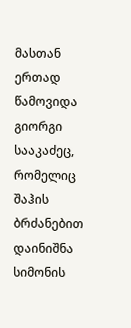მასთან ერთად წამოვიდა გიორგი სააკაძეც, რომელიც შაჰის ბრძანებით დაინიშნა სიმონის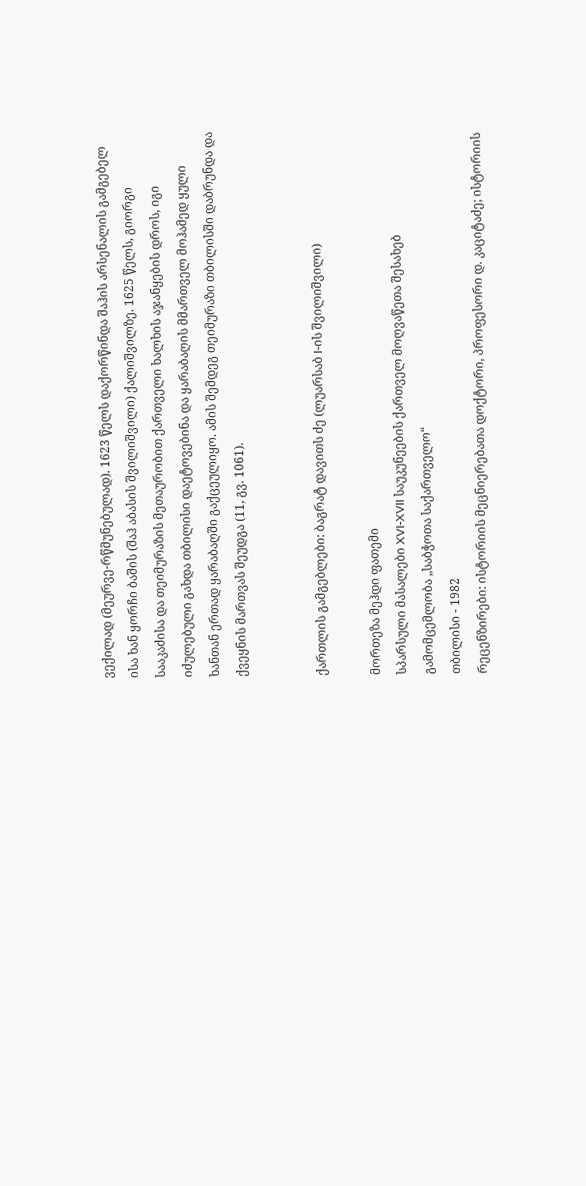ვექილად (მეურვე-რწმუნებულად). 1623 წელს დაქორწინდა შაჰის არსენალის გამგებელ ისა ხან ყორჩი ბაშის (შაჰ აბასის შვილიშვილი) ქალიშვილზე. 1625 წელს, გიორგი სააკაძისა და თეიმურაზის მეთაურობით ქართველი ხალხის აჯანყების დროს, იგი იძულებული გახდა თბილისი დაეტოვებინა და ყარაბაღის მმართველ მოჰამედ ყული ხანთან ერთად ყარაბაღში გაქცეულიყო. ამის შემდეგ თეიმურაზი თბილისში დაბრუნდა და ქვეყნის მართვას შეუდგა (11, გვ. 1061).


ქართლის გამგებლები: ბაგრატ დავითს ძე (ლუარსაბ I-ის შვილიშვილი)

მორთეზა მეჰდი ფათემი
სპარსული მასალები XVI-XVII საუკუნეების ქართველ მოღვაწეთა შესახებ
გამომცემლობა „საბჭოთა საქართველო“
თბილისი - 1982
რეცენზირები: ისტორიის მეცნიერებათა დოქტორი, პროფესორი დ. კაციტაძე; ისტორიის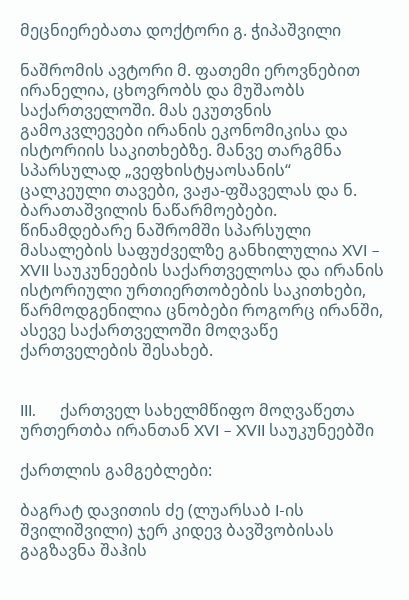მეცნიერებათა დოქტორი გ. ჭიპაშვილი

ნაშრომის ავტორი მ. ფათემი ეროვნებით ირანელია, ცხოვრობს და მუშაობს საქართველოში. მას ეკუთვნის გამოკვლევები ირანის ეკონომიკისა და ისტორიის საკითხებზე. მანვე თარგმნა სპარსულად „ვეფხისტყაოსანის“ ცალკეული თავები, ვაჟა-ფშაველას და ნ. ბარათაშვილის ნაწარმოებები.
წინამდებარე ნაშრომში სპარსული მასალების საფუძველზე განხილულია XVI – XVII საუკუნეების საქართველოსა და ირანის ისტორიული ურთიერთობების საკითხები, წარმოდგენილია ცნობები როგორც ირანში, ასევე საქართველოში მოღვაწე ქართველების შესახებ.


III.      ქართველ სახელმწიფო მოღვაწეთა ურთერთბა ირანთან XVI – XVII საუკუნეებში

ქართლის გამგებლები:

ბაგრატ დავითის ძე (ლუარსაბ I-ის შვილიშვილი) ჯერ კიდევ ბავშვობისას გაგზავნა შაჰის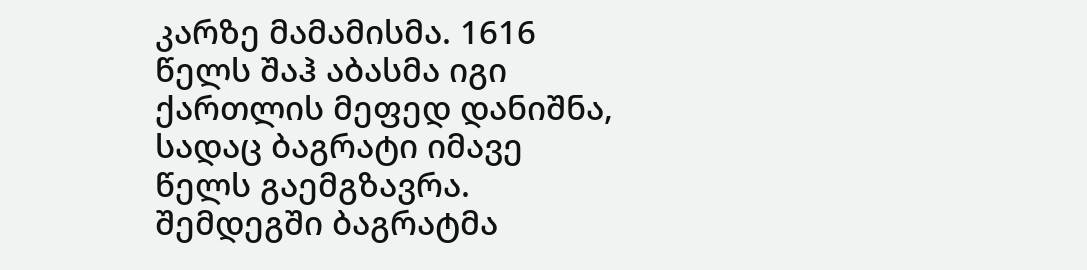კარზე მამამისმა. 1616 წელს შაჰ აბასმა იგი ქართლის მეფედ დანიშნა, სადაც ბაგრატი იმავე წელს გაემგზავრა. შემდეგში ბაგრატმა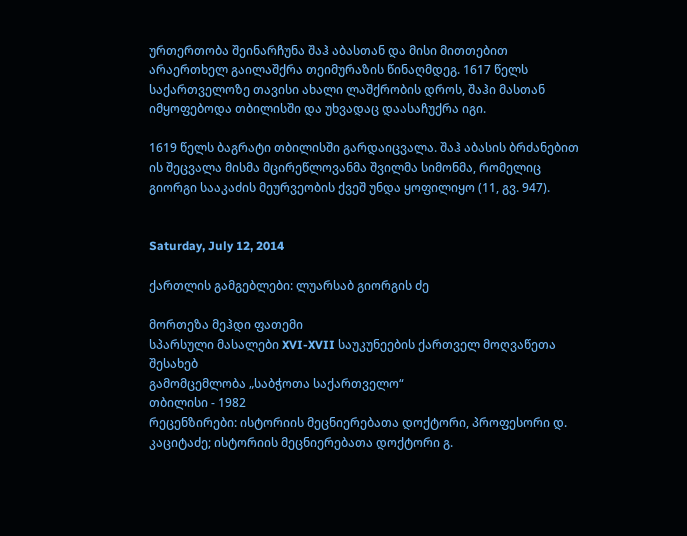ურთერთობა შეინარჩუნა შაჰ აბასთან და მისი მითთებით არაერთხელ გაილაშქრა თეიმურაზის წინაღმდეგ. 1617 წელს საქართველოზე თავისი ახალი ლაშქრობის დროს, შაჰი მასთან იმყოფებოდა თბილისში და უხვადაც დაასაჩუქრა იგი.

1619 წელს ბაგრატი თბილისში გარდაიცვალა. შაჰ აბასის ბრძანებით ის შეცვალა მისმა მცირეწლოვანმა შვილმა სიმონმა, რომელიც გიორგი სააკაძის მეურვეობის ქვეშ უნდა ყოფილიყო (11, გვ. 947).


Saturday, July 12, 2014

ქართლის გამგებლები: ლუარსაბ გიორგის ძე

მორთეზა მეჰდი ფათემი
სპარსული მასალები XVI-XVII საუკუნეების ქართველ მოღვაწეთა შესახებ
გამომცემლობა „საბჭოთა საქართველო“
თბილისი - 1982
რეცენზირები: ისტორიის მეცნიერებათა დოქტორი, პროფესორი დ. კაციტაძე; ისტორიის მეცნიერებათა დოქტორი გ.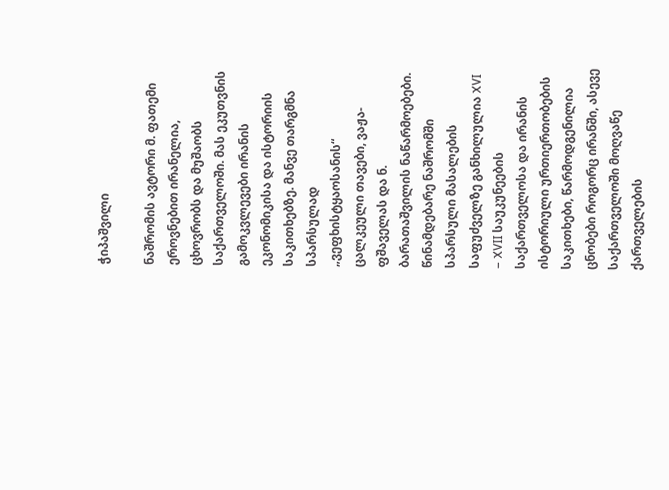ჭიპაშვილი

ნაშრომის ავტორი მ. ფათემი ეროვნებით ირანელია, ცხოვრობს და მუშაობს საქართველოში. მას ეკუთვნის გამოკვლევები ირანის ეკონომიკისა და ისტორიის საკითხებზე. მანვე თარგმნა სპარსულად „ვეფხისტყაოსანის“ ცალკეული თავები, ვაჟა-ფშაველას და ნ. ბარათაშვილის ნაწარმოებები.
წინამდებარე ნაშრომში სპარსული მასალების საფუძველზე განხილულია XVI – XVII საუკუნეების საქართველოსა და ირანის ისტორიული ურთიერთობების საკითხები, წარმოდგენილია ცნობები როგორც ირანში, ასევე საქართველოში მოღვაწე ქართველების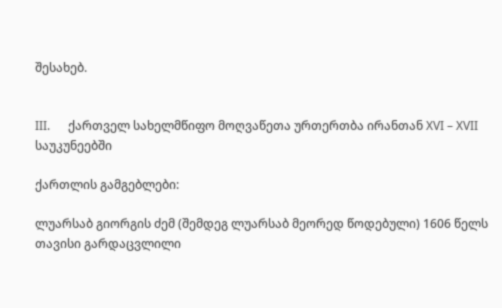შესახებ.


III.      ქართველ სახელმწიფო მოღვაწეთა ურთერთბა ირანთან XVI – XVII საუკუნეებში

ქართლის გამგებლები:

ლუარსაბ გიორგის ძემ (შემდეგ ლუარსაბ მეორედ წოდებული) 1606 წელს თავისი გარდაცვლილი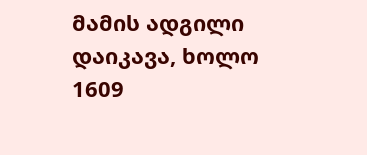მამის ადგილი დაიკავა, ხოლო 1609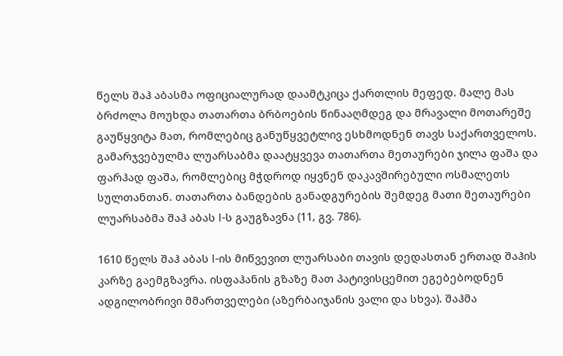წელს შაჰ აბასმა ოფიციალურად დაამტკიცა ქართლის მეფედ. მალე მას ბრძოლა მოუხდა თათართა ბრბოების წინააღმდეგ და მრავალი მოთარეშე გაუწყვიტა მათ, რომლებიც განუწყვეტლივ ესხმოდნენ თავს საქართველოს. გამარჯვებულმა ლუარსაბმა დაატყვევა თათართა მეთაურები ჯილა ფაშა და ფარჰად ფაშა, რომლებიც მჭდროდ იყვნენ დაკავშირებული ოსმალეთს სულთანთან. თათართა ბანდების განადგურების შემდეგ მათი მეთაურები ლუარსაბმა შაჰ აბას I-ს გაუგზავნა (11, გვ. 786).

1610 წელს შაჰ აბას I-ის მიწვევით ლუარსაბი თავის დედასთან ერთად შაჰის კარზე გაემგზავრა. ისფაჰანის გზაზე მათ პატივისცემით ეგებებოდნენ ადგილობრივი მმართველები (აზერბაიჯანის ვალი და სხვა). შაჰმა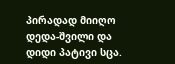პირადად მიიღო დედა-შვილი და დიდი პატივი სცა.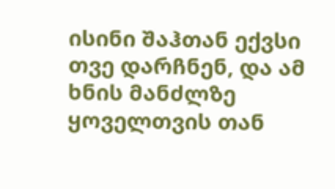ისინი შაჰთან ექვსი თვე დარჩნენ, და ამ ხნის მანძლზე ყოველთვის თან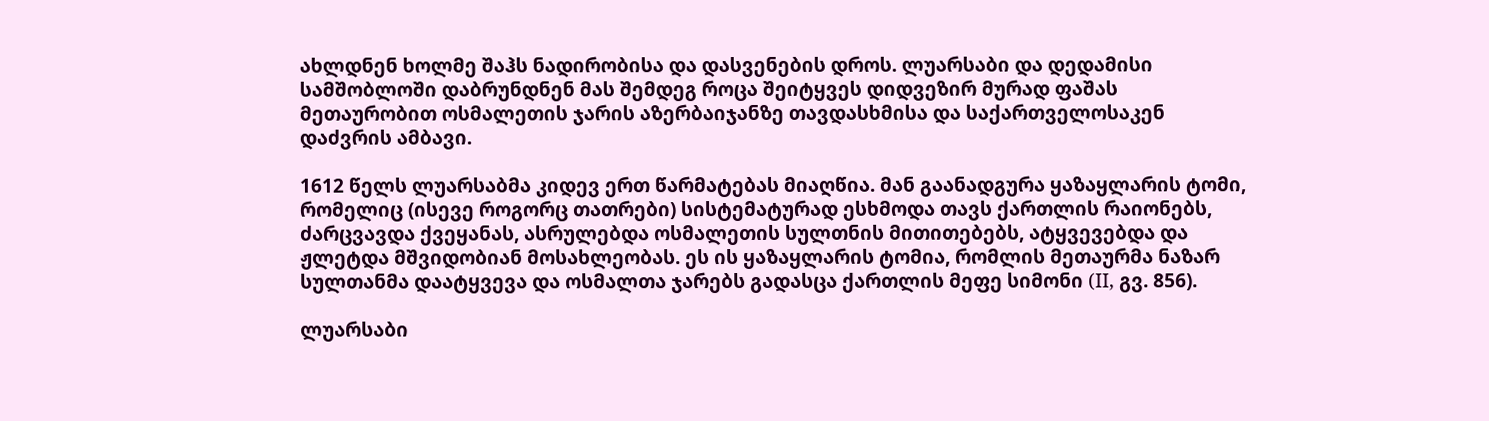ახლდნენ ხოლმე შაჰს ნადირობისა და დასვენების დროს. ლუარსაბი და დედამისი სამშობლოში დაბრუნდნენ მას შემდეგ როცა შეიტყვეს დიდვეზირ მურად ფაშას მეთაურობით ოსმალეთის ჯარის აზერბაიჯანზე თავდასხმისა და საქართველოსაკენ დაძვრის ამბავი.

1612 წელს ლუარსაბმა კიდევ ერთ წარმატებას მიაღწია. მან გაანადგურა ყაზაყლარის ტომი, რომელიც (ისევე როგორც თათრები) სისტემატურად ესხმოდა თავს ქართლის რაიონებს, ძარცვავდა ქვეყანას, ასრულებდა ოსმალეთის სულთნის მითითებებს, ატყვევებდა და ჟლეტდა მშვიდობიან მოსახლეობას. ეს ის ყაზაყლარის ტომია, რომლის მეთაურმა ნაზარ სულთანმა დაატყვევა და ოსმალთა ჯარებს გადასცა ქართლის მეფე სიმონი (II, გვ. 856).

ლუარსაბი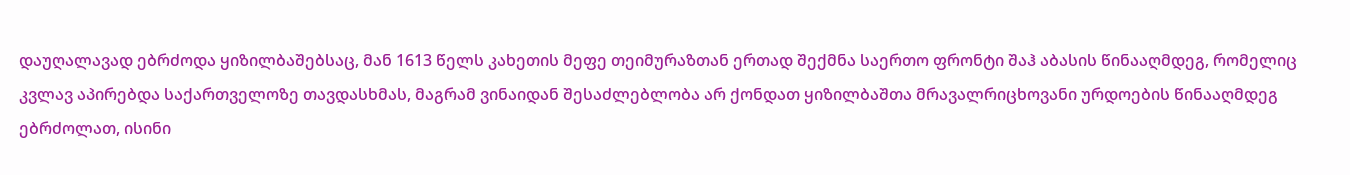დაუღალავად ებრძოდა ყიზილბაშებსაც, მან 1613 წელს კახეთის მეფე თეიმურაზთან ერთად შექმნა საერთო ფრონტი შაჰ აბასის წინააღმდეგ, რომელიც კვლავ აპირებდა საქართველოზე თავდასხმას, მაგრამ ვინაიდან შესაძლებლობა არ ქონდათ ყიზილბაშთა მრავალრიცხოვანი ურდოების წინააღმდეგ ებრძოლათ, ისინი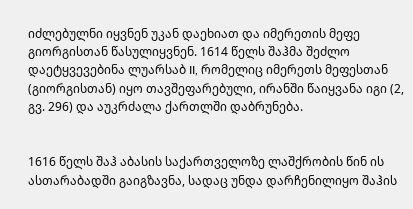იძლებულნი იყვნენ უკან დაეხიათ და იმერეთის მეფე გიორგისთან წასულიყვნენ. 1614 წელს შაჰმა შეძლო დაეტყვევებინა ლუარსაბ II, რომელიც იმერეთს მეფესთან (გიორგისთან) იყო თავშეფარებული, ირანში წაიყვანა იგი (2, გვ. 296) და აუკრძალა ქართლში დაბრუნება.


1616 წელს შაჰ აბასის საქართველოზე ლაშქრობის წინ ის ასთარაბადში გაიგზავნა, სადაც უნდა დარჩენილიყო შაჰის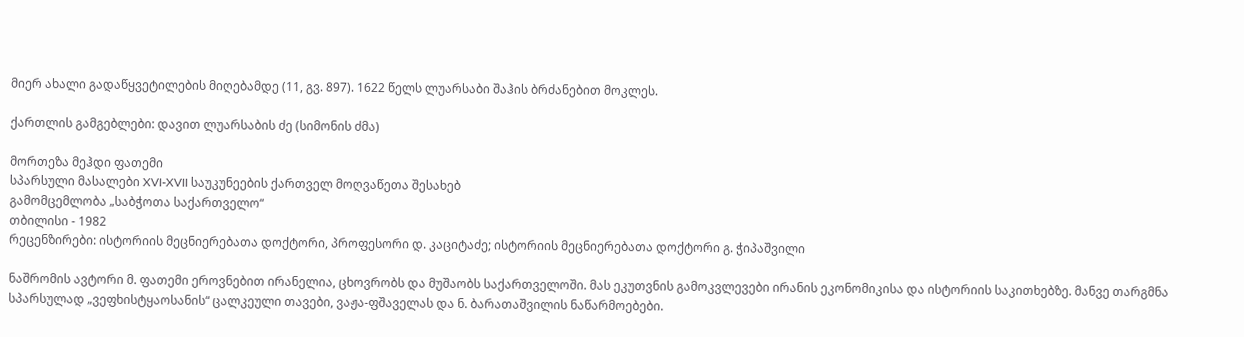მიერ ახალი გადაწყვეტილების მიღებამდე (11, გვ. 897). 1622 წელს ლუარსაბი შაჰის ბრძანებით მოკლეს.

ქართლის გამგებლები: დავით ლუარსაბის ძე (სიმონის ძმა)

მორთეზა მეჰდი ფათემი
სპარსული მასალები XVI-XVII საუკუნეების ქართველ მოღვაწეთა შესახებ
გამომცემლობა „საბჭოთა საქართველო“
თბილისი - 1982
რეცენზირები: ისტორიის მეცნიერებათა დოქტორი, პროფესორი დ. კაციტაძე; ისტორიის მეცნიერებათა დოქტორი გ. ჭიპაშვილი

ნაშრომის ავტორი მ. ფათემი ეროვნებით ირანელია, ცხოვრობს და მუშაობს საქართველოში. მას ეკუთვნის გამოკვლევები ირანის ეკონომიკისა და ისტორიის საკითხებზე. მანვე თარგმნა სპარსულად „ვეფხისტყაოსანის“ ცალკეული თავები, ვაჟა-ფშაველას და ნ. ბარათაშვილის ნაწარმოებები.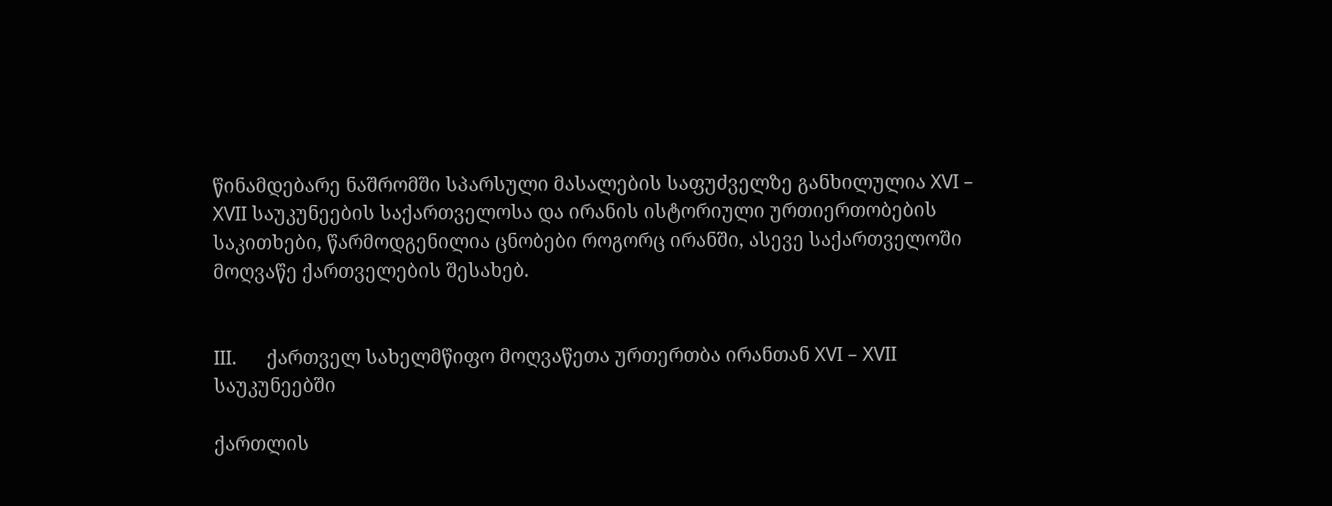წინამდებარე ნაშრომში სპარსული მასალების საფუძველზე განხილულია XVI – XVII საუკუნეების საქართველოსა და ირანის ისტორიული ურთიერთობების საკითხები, წარმოდგენილია ცნობები როგორც ირანში, ასევე საქართველოში მოღვაწე ქართველების შესახებ.


III.      ქართველ სახელმწიფო მოღვაწეთა ურთერთბა ირანთან XVI – XVII საუკუნეებში

ქართლის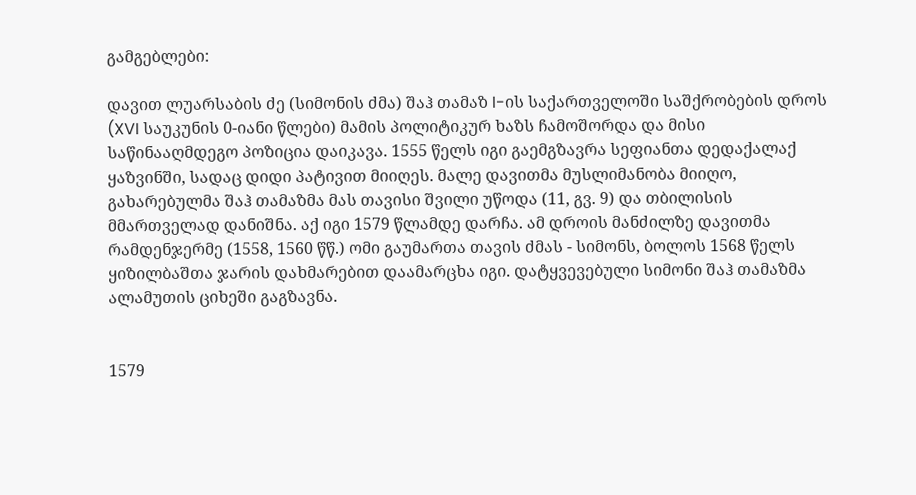გამგებლები:

დავით ლუარსაბის ძე (სიმონის ძმა) შაჰ თამაზ I-ის საქართველოში საშქრობების დროს (XVI საუკუნის 0-იანი წლები) მამის პოლიტიკურ ხაზს ჩამოშორდა და მისი საწინააღმდეგო პოზიცია დაიკავა. 1555 წელს იგი გაემგზავრა სეფიანთა დედაქალაქ ყაზვინში, სადაც დიდი პატივით მიიღეს. მალე დავითმა მუსლიმანობა მიიღო, გახარებულმა შაჰ თამაზმა მას თავისი შვილი უწოდა (11, გვ. 9) და თბილისის მმართველად დანიშნა. აქ იგი 1579 წლამდე დარჩა. ამ დროის მანძილზე დავითმა რამდენჯერმე (1558, 1560 წწ.) ომი გაუმართა თავის ძმას - სიმონს, ბოლოს 1568 წელს ყიზილბაშთა ჯარის დახმარებით დაამარცხა იგი. დატყვევებული სიმონი შაჰ თამაზმა ალამუთის ციხეში გაგზავნა.


1579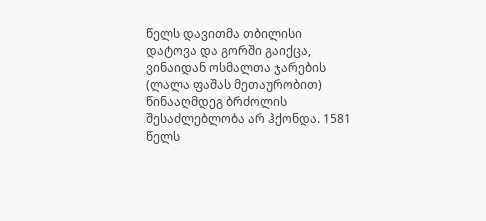წელს დავითმა თბილისი დატოვა და გორში გაიქცა, ვინაიდან ოსმალთა ჯარების (ლალა ფაშას მეთაურობით) წინააღმდეგ ბრძოლის შესაძლებლობა არ ჰქონდა. 1581 წელს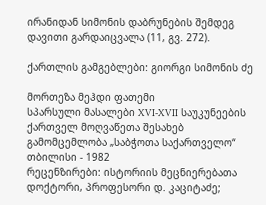ირანიდან სიმონის დაბრუნების შემდეგ დავითი გარდაიცვალა (11, გვ. 272).

ქართლის გამგებლები: გიორგი სიმონის ძე

მორთეზა მეჰდი ფათემი
სპარსული მასალები XVI-XVII საუკუნეების ქართველ მოღვაწეთა შესახებ
გამომცემლობა „საბჭოთა საქართველო“
თბილისი - 1982
რეცენზირები: ისტორიის მეცნიერებათა დოქტორი, პროფესორი დ. კაციტაძე;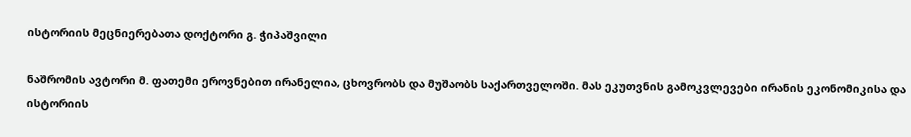ისტორიის მეცნიერებათა დოქტორი გ. ჭიპაშვილი

ნაშრომის ავტორი მ. ფათემი ეროვნებით ირანელია, ცხოვრობს და მუშაობს საქართველოში. მას ეკუთვნის გამოკვლევები ირანის ეკონომიკისა და ისტორიის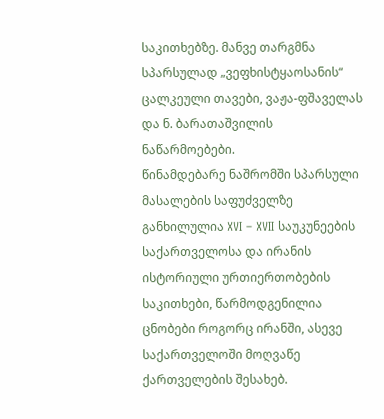საკითხებზე. მანვე თარგმნა სპარსულად „ვეფხისტყაოსანის“ ცალკეული თავები, ვაჟა-ფშაველას და ნ. ბარათაშვილის ნაწარმოებები.
წინამდებარე ნაშრომში სპარსული მასალების საფუძველზე განხილულია XVI – XVII საუკუნეების საქართველოსა და ირანის ისტორიული ურთიერთობების საკითხები, წარმოდგენილია ცნობები როგორც ირანში, ასევე საქართველოში მოღვაწე ქართველების შესახებ.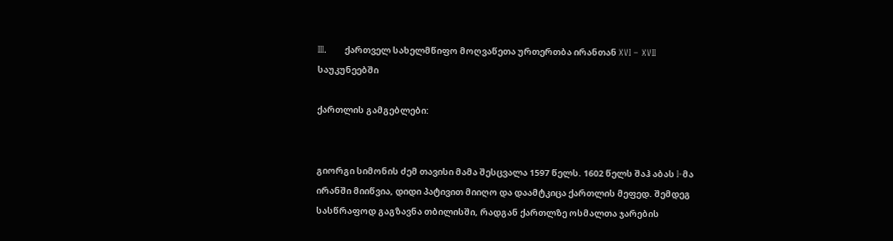III.      ქართველ სახელმწიფო მოღვაწეთა ურთერთბა ირანთან XVI – XVII საუკუნეებში

ქართლის გამგებლები:


გიორგი სიმონის ძემ თავისი მამა შესცვალა 1597 წელს. 1602 წელს შაჰ აბას I-მა ირანში მიიწვია, დიდი პატივით მიიღო და დაამტკიცა ქართლის მეფედ. შემდეგ სასწრაფოდ გაგზავნა თბილისში, რადგან ქართლზე ოსმალთა ჯარების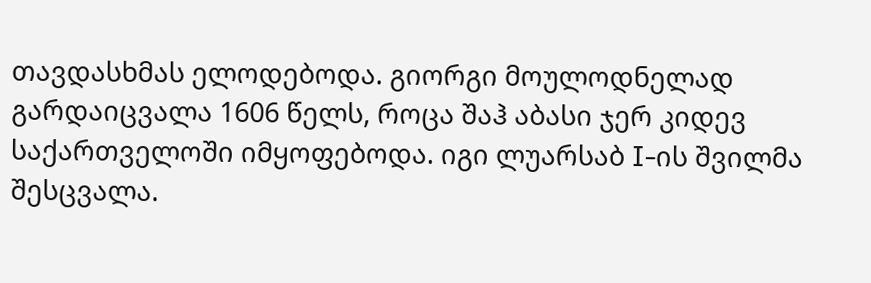თავდასხმას ელოდებოდა. გიორგი მოულოდნელად გარდაიცვალა 1606 წელს, როცა შაჰ აბასი ჯერ კიდევ საქართველოში იმყოფებოდა. იგი ლუარსაბ I-ის შვილმა შესცვალა.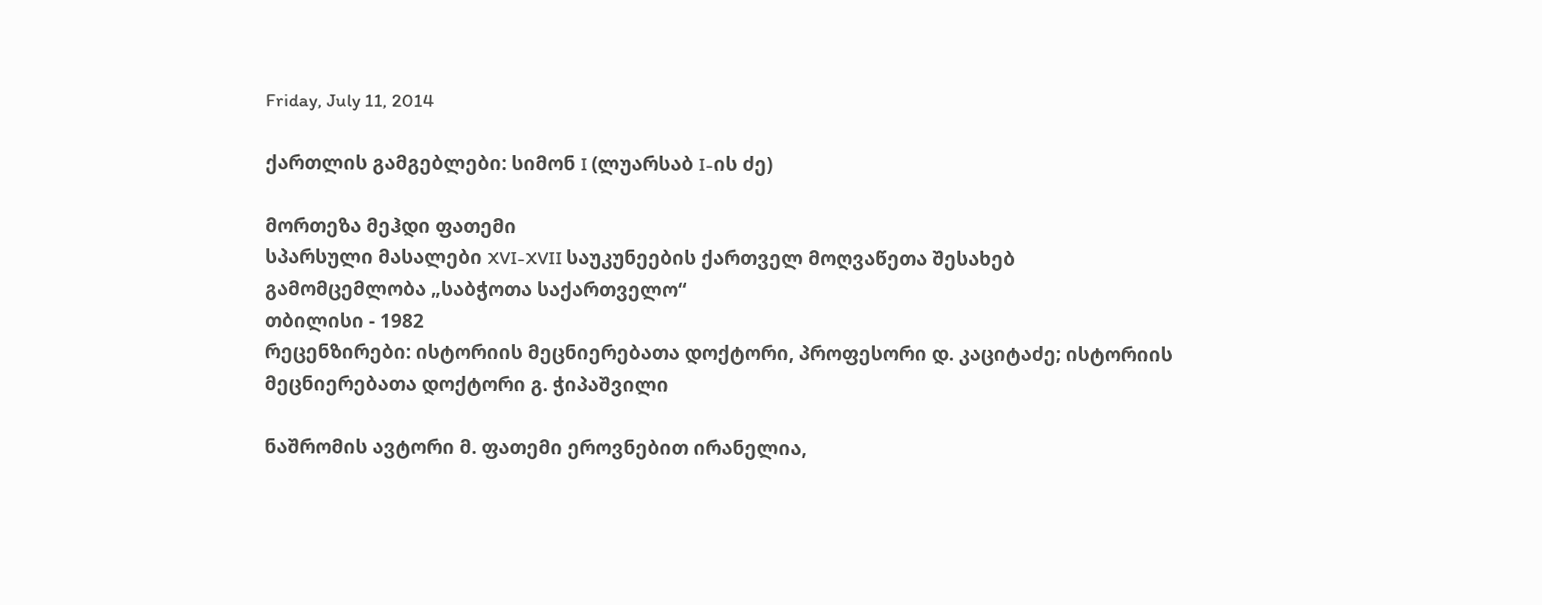Friday, July 11, 2014

ქართლის გამგებლები: სიმონ I (ლუარსაბ I-ის ძე)

მორთეზა მეჰდი ფათემი
სპარსული მასალები XVI-XVII საუკუნეების ქართველ მოღვაწეთა შესახებ
გამომცემლობა „საბჭოთა საქართველო“
თბილისი - 1982
რეცენზირები: ისტორიის მეცნიერებათა დოქტორი, პროფესორი დ. კაციტაძე; ისტორიის მეცნიერებათა დოქტორი გ. ჭიპაშვილი

ნაშრომის ავტორი მ. ფათემი ეროვნებით ირანელია,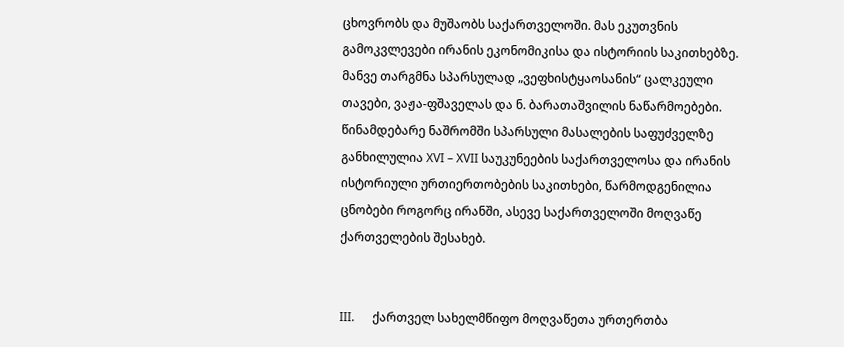ცხოვრობს და მუშაობს საქართველოში. მას ეკუთვნის გამოკვლევები ირანის ეკონომიკისა და ისტორიის საკითხებზე. მანვე თარგმნა სპარსულად „ვეფხისტყაოსანის“ ცალკეული თავები, ვაჟა-ფშაველას და ნ. ბარათაშვილის ნაწარმოებები.
წინამდებარე ნაშრომში სპარსული მასალების საფუძველზე განხილულია XVI – XVII საუკუნეების საქართველოსა და ირანის ისტორიული ურთიერთობების საკითხები, წარმოდგენილია ცნობები როგორც ირანში, ასევე საქართველოში მოღვაწე ქართველების შესახებ.


III.      ქართველ სახელმწიფო მოღვაწეთა ურთერთბა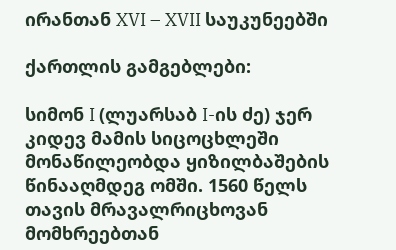ირანთან XVI – XVII საუკუნეებში

ქართლის გამგებლები:

სიმონ I (ლუარსაბ I-ის ძე) ჯერ კიდევ მამის სიცოცხლეში მონაწილეობდა ყიზილბაშების წინააღმდეგ ომში. 1560 წელს თავის მრავალრიცხოვან მომხრეებთან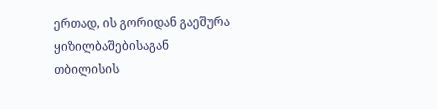ერთად, ის გორიდან გაეშურა ყიზილბაშებისაგან თბილისის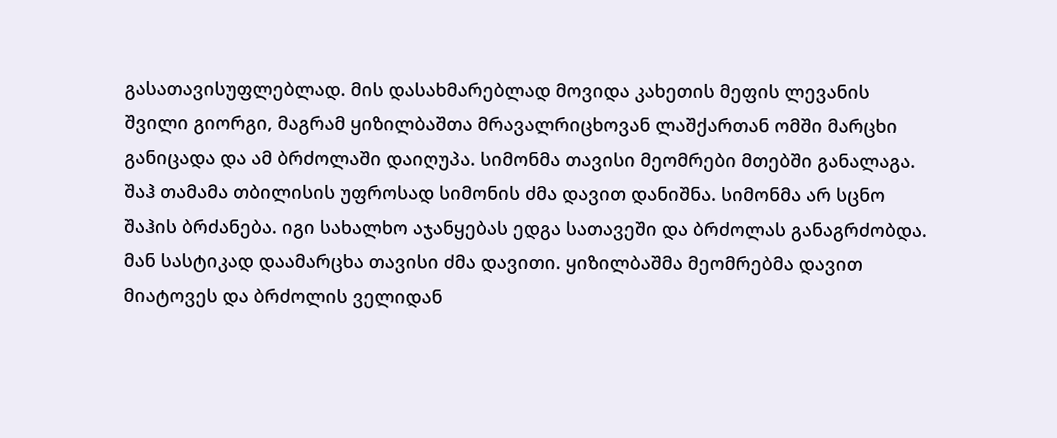გასათავისუფლებლად. მის დასახმარებლად მოვიდა კახეთის მეფის ლევანის შვილი გიორგი, მაგრამ ყიზილბაშთა მრავალრიცხოვან ლაშქართან ომში მარცხი განიცადა და ამ ბრძოლაში დაიღუპა. სიმონმა თავისი მეომრები მთებში განალაგა. შაჰ თამამა თბილისის უფროსად სიმონის ძმა დავით დანიშნა. სიმონმა არ სცნო შაჰის ბრძანება. იგი სახალხო აჯანყებას ედგა სათავეში და ბრძოლას განაგრძობდა. მან სასტიკად დაამარცხა თავისი ძმა დავითი. ყიზილბაშმა მეომრებმა დავით მიატოვეს და ბრძოლის ველიდან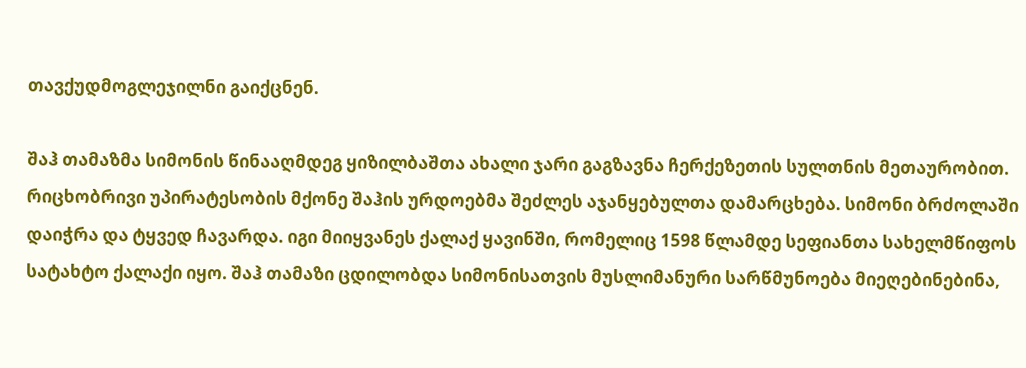თავქუდმოგლეჯილნი გაიქცნენ.

შაჰ თამაზმა სიმონის წინააღმდეგ ყიზილბაშთა ახალი ჯარი გაგზავნა ჩერქეზეთის სულთნის მეთაურობით. რიცხობრივი უპირატესობის მქონე შაჰის ურდოებმა შეძლეს აჯანყებულთა დამარცხება. სიმონი ბრძოლაში დაიჭრა და ტყვედ ჩავარდა. იგი მიიყვანეს ქალაქ ყავინში, რომელიც 1598 წლამდე სეფიანთა სახელმწიფოს სატახტო ქალაქი იყო. შაჰ თამაზი ცდილობდა სიმონისათვის მუსლიმანური სარწმუნოება მიეღებინებინა,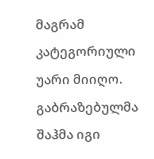მაგრამ კატეგორიული უარი მიიღო. გაბრაზებულმა შაჰმა იგი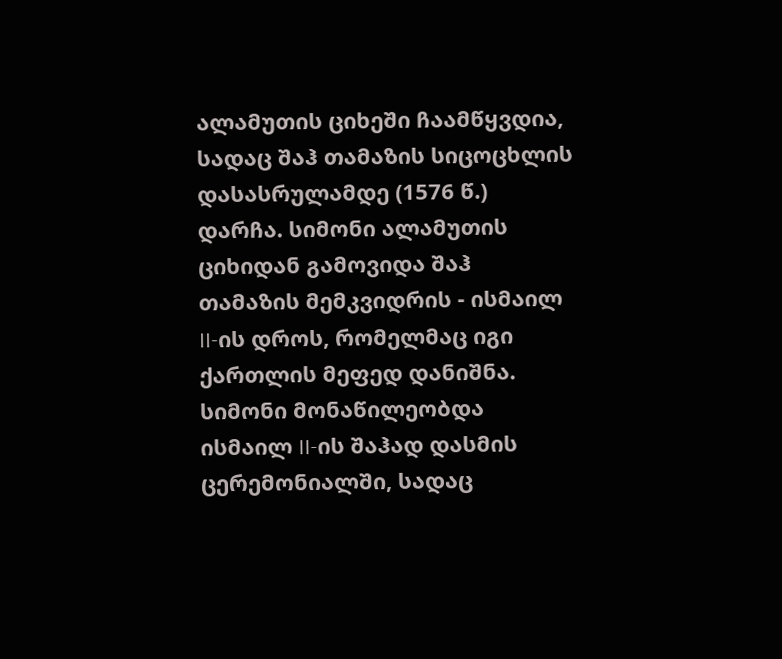ალამუთის ციხეში ჩაამწყვდია, სადაც შაჰ თამაზის სიცოცხლის დასასრულამდე (1576 წ.) დარჩა. სიმონი ალამუთის ციხიდან გამოვიდა შაჰ თამაზის მემკვიდრის - ისმაილ II-ის დროს, რომელმაც იგი ქართლის მეფედ დანიშნა. სიმონი მონაწილეობდა ისმაილ II-ის შაჰად დასმის ცერემონიალში, სადაც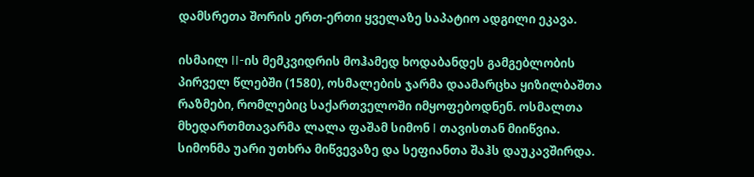დამსრეთა შორის ერთ-ერთი ყველაზე საპატიო ადგილი ეკავა.

ისმაილ II-ის მემკვიდრის მოჰამედ ხოდაბანდეს გამგებლობის პირველ წლებში (1580), ოსმალების ჯარმა დაამარცხა ყიზილბაშთა რაზმები, რომლებიც საქართველოში იმყოფებოდნენ. ოსმალთა მხედართმთავარმა ლალა ფაშამ სიმონ I თავისთან მიიწვია. სიმონმა უარი უთხრა მიწვევაზე და სეფიანთა შაჰს დაუკავშირდა.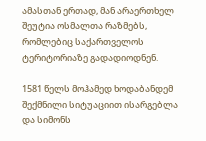ამასთან ერთად, მან არაერთხელ შეუტია ოსმალთა რაზმებს, რომლებიც საქართველოს ტერიტორიაზე გადადიოდნენ.

1581 წელს მოჰამედ ხოდაბანდემ შექმნილი სიტუაციით ისარგებლა და სიმონს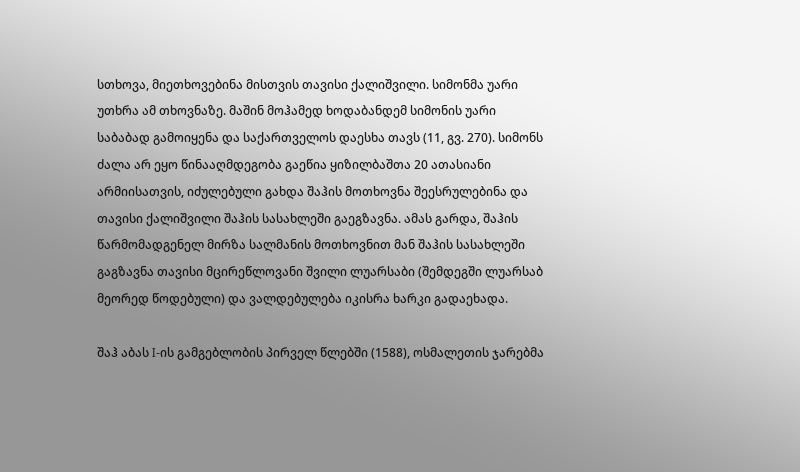სთხოვა, მიეთხოვებინა მისთვის თავისი ქალიშვილი. სიმონმა უარი უთხრა ამ თხოვნაზე. მაშინ მოჰამედ ხოდაბანდემ სიმონის უარი საბაბად გამოიყენა და საქართველოს დაესხა თავს (11, გვ. 270). სიმონს ძალა არ ეყო წინააღმდეგობა გაეწია ყიზილბაშთა 20 ათასიანი არმიისათვის, იძულებული გახდა შაჰის მოთხოვნა შეესრულებინა და თავისი ქალიშვილი შაჰის სასახლეში გაეგზავნა. ამას გარდა, შაჰის წარმომადგენელ მირზა სალმანის მოთხოვნით მან შაჰის სასახლეში გაგზავნა თავისი მცირეწლოვანი შვილი ლუარსაბი (შემდეგში ლუარსაბ მეორედ წოდებული) და ვალდებულება იკისრა ხარკი გადაეხადა.

შაჰ აბას I-ის გამგებლობის პირველ წლებში (1588), ოსმალეთის ჯარებმა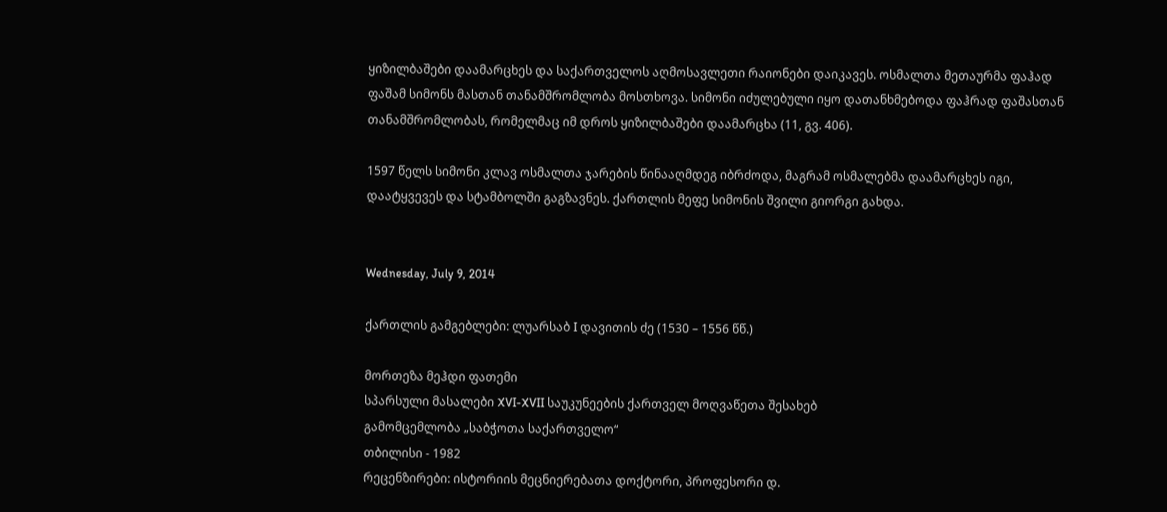ყიზილბაშები დაამარცხეს და საქართველოს აღმოსავლეთი რაიონები დაიკავეს. ოსმალთა მეთაურმა ფაჰად ფაშამ სიმონს მასთან თანამშრომლობა მოსთხოვა. სიმონი იძულებული იყო დათანხმებოდა ფაჰრად ფაშასთან თანამშრომლობას, რომელმაც იმ დროს ყიზილბაშები დაამარცხა (11, გვ. 406).

1597 წელს სიმონი კლავ ოსმალთა ჯარების წინააღმდეგ იბრძოდა, მაგრამ ოსმალებმა დაამარცხეს იგი, დაატყვევეს და სტამბოლში გაგზავნეს. ქართლის მეფე სიმონის შვილი გიორგი გახდა.


Wednesday, July 9, 2014

ქართლის გამგებლები: ლუარსაბ I დავითის ძე (1530 – 1556 წწ.)

მორთეზა მეჰდი ფათემი
სპარსული მასალები XVI-XVII საუკუნეების ქართველ მოღვაწეთა შესახებ
გამომცემლობა „საბჭოთა საქართველო“
თბილისი - 1982
რეცენზირები: ისტორიის მეცნიერებათა დოქტორი, პროფესორი დ.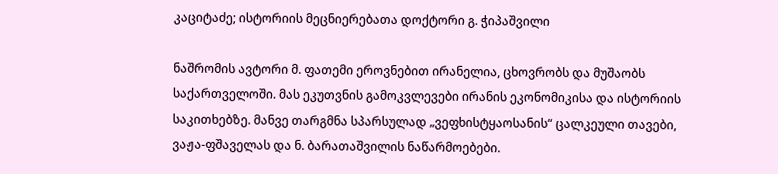კაციტაძე; ისტორიის მეცნიერებათა დოქტორი გ. ჭიპაშვილი

ნაშრომის ავტორი მ. ფათემი ეროვნებით ირანელია, ცხოვრობს და მუშაობს საქართველოში. მას ეკუთვნის გამოკვლევები ირანის ეკონომიკისა და ისტორიის საკითხებზე. მანვე თარგმნა სპარსულად „ვეფხისტყაოსანის“ ცალკეული თავები, ვაჟა-ფშაველას და ნ. ბარათაშვილის ნაწარმოებები.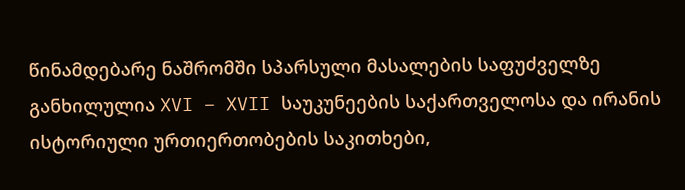წინამდებარე ნაშრომში სპარსული მასალების საფუძველზე განხილულია XVI – XVII საუკუნეების საქართველოსა და ირანის ისტორიული ურთიერთობების საკითხები,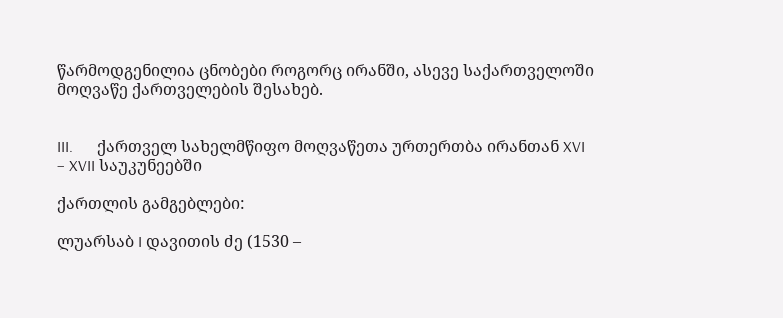წარმოდგენილია ცნობები როგორც ირანში, ასევე საქართველოში მოღვაწე ქართველების შესახებ.


III.      ქართველ სახელმწიფო მოღვაწეთა ურთერთბა ირანთან XVI – XVII საუკუნეებში

ქართლის გამგებლები:

ლუარსაბ I დავითის ძე (1530 –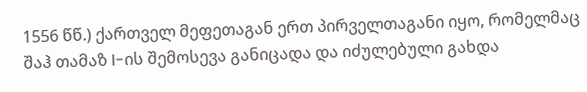1556 წწ.) ქართველ მეფეთაგან ერთ პირველთაგანი იყო, რომელმაც შაჰ თამაზ I-ის შემოსევა განიცადა და იძულებული გახდა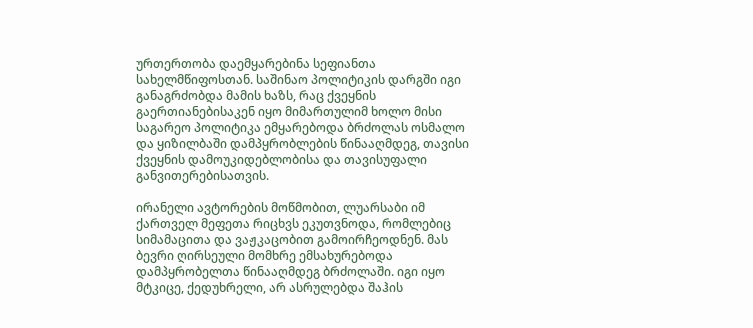ურთერთობა დაემყარებინა სეფიანთა სახელმწიფოსთან. საშინაო პოლიტიკის დარგში იგი განაგრძობდა მამის ხაზს, რაც ქვეყნის გაერთიანებისაკენ იყო მიმართულიმ ხოლო მისი საგარეო პოლიტიკა ემყარებოდა ბრძოლას ოსმალო და ყიზილბაში დამპყრობლების წინააღმდეგ, თავისი ქვეყნის დამოუკიდებლობისა და თავისუფალი განვითერებისათვის.

ირანელი ავტორების მოწმობით, ლუარსაბი იმ ქართველ მეფეთა რიცხვს ეკუთვნოდა, რომლებიც სიმამაცითა და ვაჟკაცობით გამოირჩეოდნენ. მას ბევრი ღირსეული მომხრე ემსახურებოდა დამპყრობელთა წინააღმდეგ ბრძოლაში. იგი იყო მტკიცე, ქედუხრელი, არ ასრულებდა შაჰის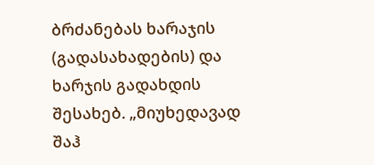ბრძანებას ხარაჯის (გადასახადების) და ხარჯის გადახდის შესახებ. „მიუხედავად შაჰ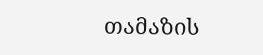თამაზის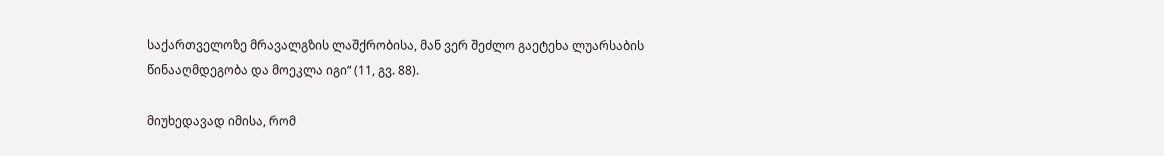საქართველოზე მრავალგზის ლაშქრობისა, მან ვერ შეძლო გაეტეხა ლუარსაბის წინააღმდეგობა და მოეკლა იგი“ (11, გვ. 88).

მიუხედავად იმისა, რომ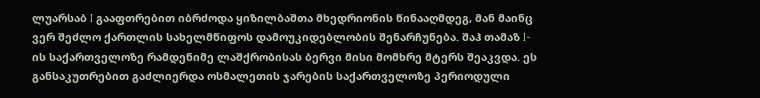ლუარსაბ I გააფთრებით იბრძოდა ყიზილბაშთა მხედრიონის წინააღმდეგ, მან მაინც ვერ შეძლო ქართლის სახელმწიფოს დამოუკიდებლობის შენარჩუნება. შაჰ თამაზ I-ის საქართველოზე რამდენიმე ლაშქრობისას ბერვი მისი მომხრე მტერს შეაკვდა. ეს განსაკუთრებით გაძლიერდა ოსმალეთის ჯარების საქართველოზე პერიოდული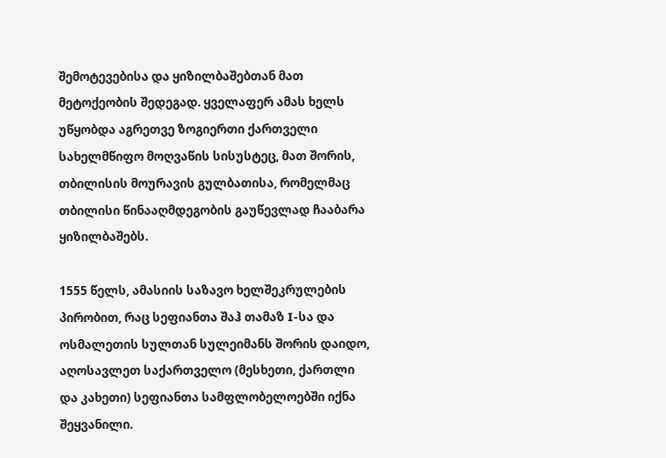შემოტევებისა და ყიზილბაშებთან მათ მეტოქეობის შედეგად. ყველაფერ ამას ხელს უწყობდა აგრეთვე ზოგიერთი ქართველი სახელმწიფო მოღვაწის სისუსტეც, მათ შორის, თბილისის მოურავის გულბათისა, რომელმაც თბილისი წინააღმდეგობის გაუწევლად ჩააბარა ყიზილბაშებს.

1555 წელს, ამასიის საზავო ხელშეკრულების პირობით, რაც სეფიანთა შაჰ თამაზ I-სა და ოსმალეთის სულთან სულეიმანს შორის დაიდო, აღოსავლეთ საქართველო (მესხეთი, ქართლი და კახეთი) სეფიანთა სამფლობელოებში იქნა შეყვანილი.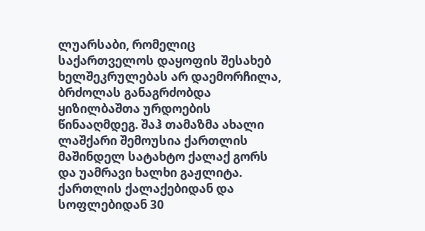ლუარსაბი, რომელიც საქართველოს დაყოფის შესახებ ხელშეკრულებას არ დაემორჩილა, ბრძოლას განაგრძობდა ყიზილბაშთა ურდოების წინააღმდეგ. შაჰ თამაზმა ახალი ლაშქარი შემოუსია ქართლის მაშინდელ სატახტო ქალაქ გორს და უამრავი ხალხი გაჟლიტა. ქართლის ქალაქებიდან და სოფლებიდან 30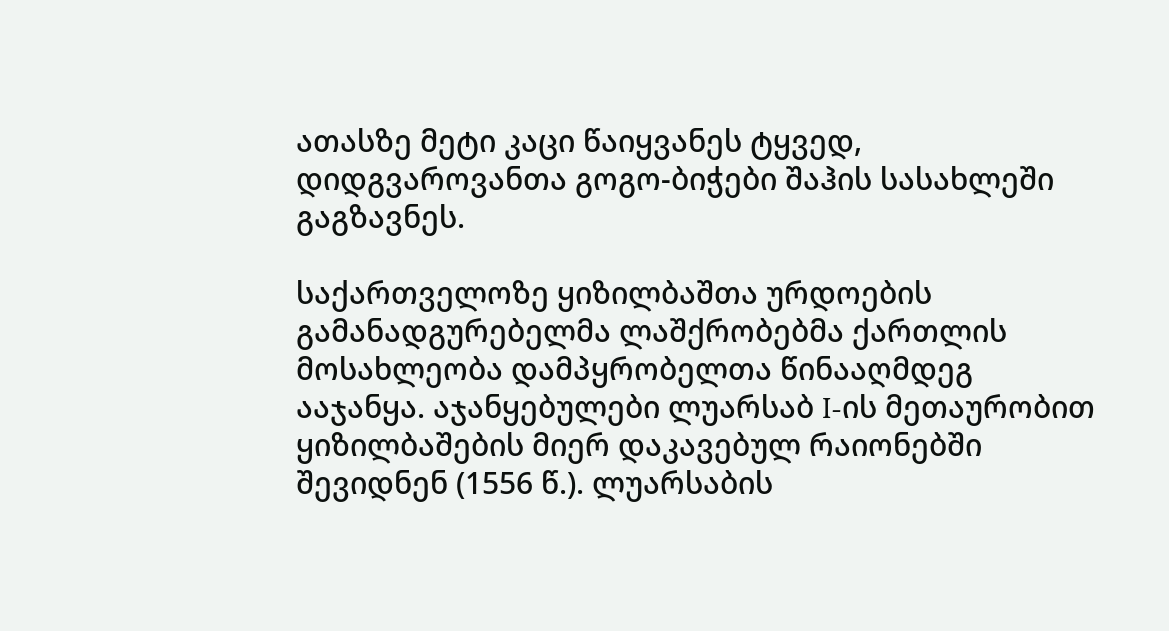ათასზე მეტი კაცი წაიყვანეს ტყვედ, დიდგვაროვანთა გოგო-ბიჭები შაჰის სასახლეში გაგზავნეს.

საქართველოზე ყიზილბაშთა ურდოების გამანადგურებელმა ლაშქრობებმა ქართლის მოსახლეობა დამპყრობელთა წინააღმდეგ ააჯანყა. აჯანყებულები ლუარსაბ I-ის მეთაურობით ყიზილბაშების მიერ დაკავებულ რაიონებში შევიდნენ (1556 წ.). ლუარსაბის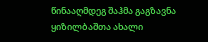წინააღმდეგ შაჰმა გაგზავნა ყიზილბაშთა ახალი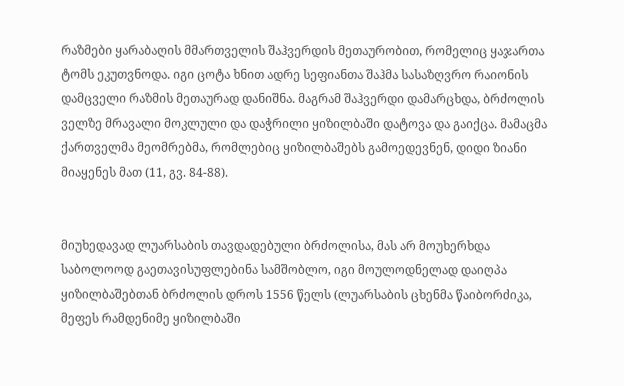რაზმები ყარაბაღის მმართველის შაჰვერდის მეთაურობით, რომელიც ყაჯართა ტომს ეკუთვნოდა. იგი ცოტა ხნით ადრე სეფიანთა შაჰმა სასაზღვრო რაიონის დამცველი რაზმის მეთაურად დანიშნა. მაგრამ შაჰვერდი დამარცხდა, ბრძოლის ველზე მრავალი მოკლული და დაჭრილი ყიზილბაში დატოვა და გაიქცა. მამაცმა ქართველმა მეომრებმა, რომლებიც ყიზილბაშებს გამოედევნენ, დიდი ზიანი მიაყენეს მათ (11, გვ. 84-88).


მიუხედავად ლუარსაბის თავდადებული ბრძოლისა, მას არ მოუხერხდა საბოლოოდ გაეთავისუფლებინა სამშობლო, იგი მოულოდნელად დაიღპა ყიზილბაშებთან ბრძოლის დროს 1556 წელს (ლუარსაბის ცხენმა წაიბორძიკა, მეფეს რამდენიმე ყიზილბაში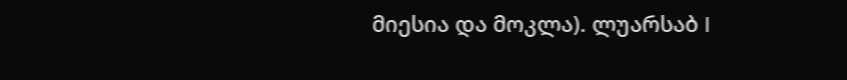მიესია და მოკლა). ლუარსაბ I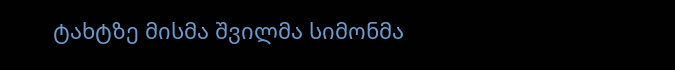ტახტზე მისმა შვილმა სიმონმა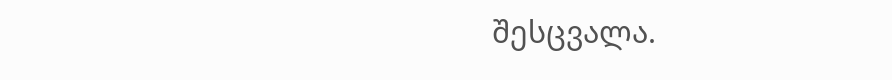შესცვალა.